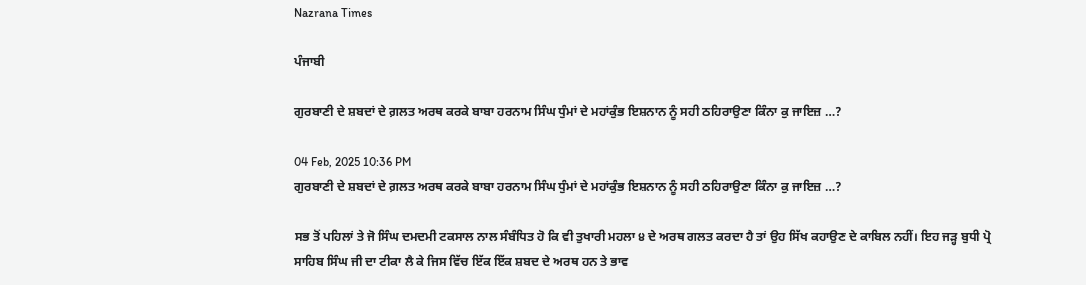Nazrana Times

ਪੰਜਾਬੀ

ਗੁਰਬਾਣੀ ਦੇ ਸ਼ਬਦਾਂ ਦੇ ਗ਼ਲਤ ਅਰਥ ਕਰਕੇ ਬਾਬਾ ਹਰਨਾਮ ਸਿੰਘ ਧੁੰਮਾਂ ਦੇ ਮਹਾਂਕੁੰਭ ਇਸ਼ਨਾਨ ਨੂੰ ਸਹੀ ਠਹਿਰਾਉਣਾ ਕਿੰਨਾ ਕੁ ਜਾਇਜ਼ …?

04 Feb, 2025 10:36 PM
ਗੁਰਬਾਣੀ ਦੇ ਸ਼ਬਦਾਂ ਦੇ ਗ਼ਲਤ ਅਰਥ ਕਰਕੇ ਬਾਬਾ ਹਰਨਾਮ ਸਿੰਘ ਧੁੰਮਾਂ ਦੇ ਮਹਾਂਕੁੰਭ ਇਸ਼ਨਾਨ ਨੂੰ ਸਹੀ ਠਹਿਰਾਉਣਾ ਕਿੰਨਾ ਕੁ ਜਾਇਜ਼ …?

ਸਭ ਤੋਂ ਪਹਿਲਾਂ ਤੇ ਜੋ ਸਿੰਘ ਦਮਦਮੀ ਟਕਸਾਲ ਨਾਲ ਸੰਬੰਧਿਤ ਹੋ ਕਿ ਵੀ ਤੁਖਾਰੀ ਮਹਲਾ ੪ ਦੇ ਅਰਥ ਗਲਤ ਕਰਦਾ ਹੈ ਤਾਂ ਉਹ ਸਿੱਖ ਕਹਾਉਣ ਦੇ ਕਾਬਿਲ ਨਹੀਂ। ਇਹ ਜੜ੍ਹ ਬੁਧੀ ਪ੍ਰੋ ਸਾਹਿਬ ਸਿੰਘ ਜੀ ਦਾ ਟੀਕਾ ਲੈ ਕੇ ਜਿਸ ਵਿੱਚ ਇੱਕ ਇੱਕ ਸ਼ਬਦ ਦੇ ਅਰਥ ਹਨ ਤੇ ਭਾਵ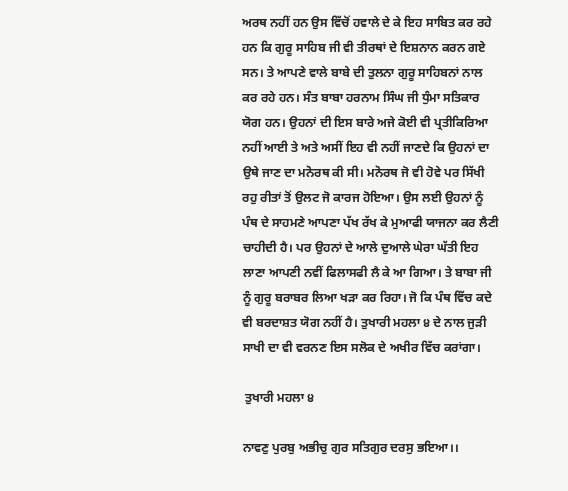ਅਰਥ ਨਹੀਂ ਹਨ ਉਸ ਵਿੱਚੋਂ ਹਵਾਲੇ ਦੇ ਕੇ ਇਹ ਸਾਬਿਤ ਕਰ ਰਹੇ ਹਨ ਕਿ ਗੁਰੂ ਸਾਹਿਬ ਜੀ ਵੀ ਤੀਰਥਾਂ ਦੇ ਇਸ਼ਨਾਨ ਕਰਨ ਗਏ ਸਨ। ਤੇ ਆਪਣੇ ਵਾਲੇ ਬਾਬੇ ਦੀ ਤੁਲਨਾ ਗੁਰੂ ਸਾਹਿਬਨਾਂ ਨਾਲ ਕਰ ਰਹੇ ਹਨ। ਸੰਤ ਬਾਬਾ ਹਰਨਾਮ ਸਿੰਘ ਜੀ ਧੁੰਮਾ ਸਤਿਕਾਰ ਯੋਗ ਹਨ। ਉਹਨਾਂ ਦੀ ਇਸ ਬਾਰੇ ਅਜੇ ਕੋਈ ਵੀ ਪ੍ਰਤੀਕਿਰਿਆ ਨਹੀਂ ਆਈ ਤੇ ਅਤੇ ਅਸੀਂ ਇਹ ਵੀ ਨਹੀਂ ਜਾਣਦੇ ਕਿ ਉਹਨਾਂ ਦਾ ਉਥੇ ਜਾਣ ਦਾ ਮਨੋਰਥ ਕੀ ਸੀ। ਮਨੋਰਥ ਜੋ ਵੀ ਹੋਵੇ ਪਰ ਸਿੱਖੀ ਰਹੁ ਰੀਤਾਂ ਤੋਂ ਉਲਟ ਜੋ ਕਾਰਜ ਹੋਇਆ। ਉਸ ਲਈ ਉਹਨਾਂ ਨੂੰ ਪੰਥ ਦੇ ਸਾਹਮਣੇ ਆਪਣਾ ਪੱਖ ਰੱਖ ਕੇ ਮੁਆਫੀ ਯਾਜਨਾ ਕਰ ਲੈਣੀ ਚਾਹੀਦੀ ਹੈ। ਪਰ ਉਹਨਾਂ ਦੇ ਆਲੇ ਦੁਆਲੇ ਘੇਰਾ ਘੱਤੀ ਇਹ ਲਾਣਾ ਆਪਣੀ ਨਵੀਂ ਫਿਲਾਸਫੀ ਲੈ ਕੇ ਆ ਗਿਆ। ਤੇ ਬਾਬਾ ਜੀ ਨੂੰ ਗੁਰੂ ਬਰਾਬਰ ਲਿਆ ਖੜਾ ਕਰ ਰਿਹਾ। ਜੋ ਕਿ ਪੰਥ ਵਿੱਚ ਕਦੇ ਵੀ ਬਰਦਾਸ਼ਤ ਯੋਗ ਨਹੀਂ ਹੈ। ਤੁਖਾਰੀ ਮਹਲਾ ੪ ਦੇ ਨਾਲ ਜੁੜੀ ਸਾਖੀ ਦਾ ਵੀ ਵਰਨਣ ਇਸ ਸਲੋਕ ਦੇ ਅਖੀਰ ਵਿੱਚ ਕਰਾਂਗਾ।

 ਤੁਖਾਰੀ ਮਹਲਾ ੪

ਨਾਵਣੁ ਪੁਰਬੁ ਅਭੀਚੁ ਗੁਰ ਸਤਿਗੁਰ ਦਰਸੁ ਭਇਆ।।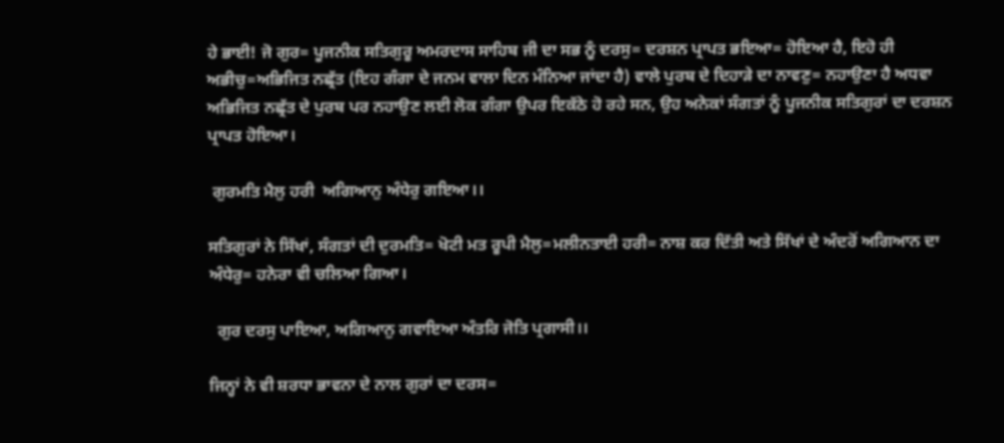ਹੇ ਭਾਈ! ਜੋ ਗੁਰ= ਪੂਜਨੀਕ ਸਤਿਗੁਰੂ ਅਮਰਦਾਸ ਸਾਹਿਬ ਜੀ ਦਾ ਸਭ ਨੂੰ ਦਰਸੁ= ਦਰਸ਼ਨ ਪ੍ਰਾਪਤ ਭਇਆ= ਹੋਇਆ ਹੈ, ਇਹੋ ਹੀ ਅਭੀਚੁ=ਅਭਿਜਿਤ ਨਛ੍ਰੱਤ (ਇਹ ਗੰਗਾ ਦੇ ਜਨਮ ਵਾਲਾ ਦਿਨ ਮੰਨਿਆ ਜਾਂਦਾ ਹੈ) ਵਾਲੇ ਪੁਰਬ ਦੇ ਦਿਹਾੜੇ ਦਾ ਨਾਵਣੁ= ਨਹਾਉਣਾ ਹੈ ਅਧਵਾ ਅਭਿਜਿਤ ਨਛ੍ਰੱਤ ਦੇ ਪੁਰਬ ਪਰ ਨਹਾਉਣ ਲਈ ਲੋਕ ਗੰਗਾ ਉਪਰ ਇਕੱਠੇ ਹੋ ਰਹੇ ਸਨ, ਉਹ ਅਨੇਕਾਂ ਸੰਗਤਾਂ ਨੂੰ ਪੂਜਨੀਕ ਸਤਿਗੁਰਾਂ ਦਾ ਦਰਸ਼ਨ ਪ੍ਰਾਪਤ ਹੋਇਆ।

 ਗੁਰਮਤਿ ਮੈਲੁ ਹਰੀ  ਅਗਿਆਨੁ ਅੰਧੇਰੁ ਗਇਆ।।

ਸਤਿਗੁਰਾਂ ਨੇ ਸਿੱਖਾਂ, ਸੰਗਤਾਂ ਦੀ ਦੁਰਮਤਿ= ਖੋਟੀ ਮਤ ਰੂਪੀ ਮੈਲੁ=ਮਲੀਨਤਾਈ ਹਰੀ= ਨਾਸ਼ ਕਰ ਦਿੱਤੀ ਅਤੇ ਸਿੱਖਾਂ ਦੇ ਅੰਦਰੋਂ ਅਗਿਆਨ ਦਾ ਅੰਧੇਰੁ= ਹਨੇਰਾ ਵੀ ਚਲਿਆ ਗਿਆ।

  ਗੁਰ ਦਰਸੁ ਪਾਇਆ, ਅਗਿਆਨੁ ਗਵਾਇਆ ਅੰਤਰਿ ਜੋਤਿ ਪ੍ਰਗਾਸੀ।।

ਜਿਨ੍ਹਾਂ ਨੇ ਵੀ ਸ਼ਰਧਾ ਭਾਵਨਾ ਦੇ ਨਾਲ ਗੁਰਾਂ ਦਾ ਦਰਸ=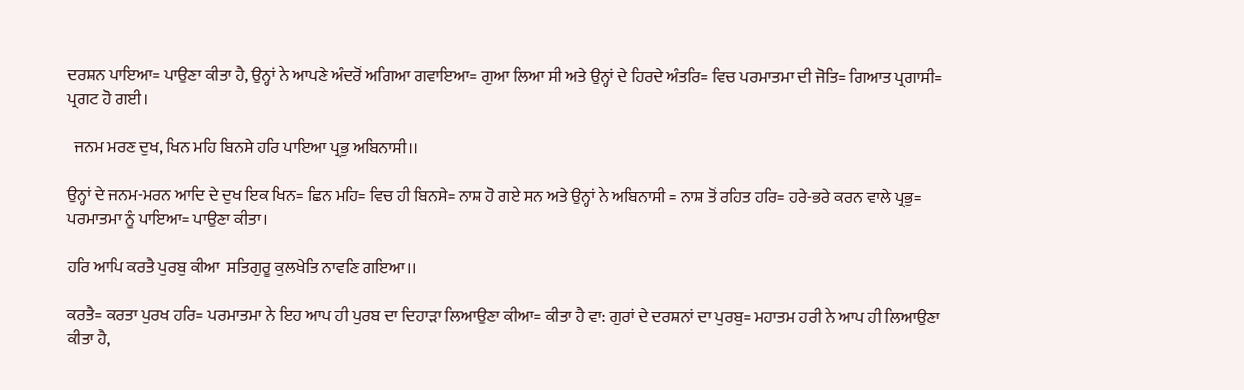ਦਰਸ਼ਨ ਪਾਇਆ= ਪਾਉਣਾ ਕੀਤਾ ਹੈ, ਉਨ੍ਹਾਂ ਨੇ ਆਪਣੇ ਅੰਦਰੋਂ ਅਗਿਆ ਗਵਾਇਆ= ਗੁਆ ਲਿਆ ਸੀ ਅਤੇ ਉਨ੍ਹਾਂ ਦੇ ਹਿਰਦੇ ਅੰਤਰਿ= ਵਿਚ ਪਰਮਾਤਮਾ ਦੀ ਜੋਤਿ= ਗਿਆਤ ਪ੍ਰਗਾਸੀ= ਪ੍ਰਗਟ ਹੋ ਗਈ।

  ਜਨਮ ਮਰਣ ਦੁਖ, ਖਿਨ ਮਹਿ ਬਿਨਸੇ ਹਰਿ ਪਾਇਆ ਪ੍ਰਭੁ ਅਬਿਨਾਸੀ।।

ਉਨ੍ਹਾਂ ਦੇ ਜਨਮ-ਮਰਨ ਆਦਿ ਦੇ ਦੁਖ ਇਕ ਖਿਨ= ਛਿਨ ਮਹਿ= ਵਿਚ ਹੀ ਬਿਨਸੇ= ਨਾਸ਼ ਹੋ ਗਏ ਸਨ ਅਤੇ ਉਨ੍ਹਾਂ ਨੇ ਅਬਿਨਾਸੀ = ਨਾਸ਼ ਤੋਂ ਰਹਿਤ ਹਰਿ= ਹਰੇ-ਭਰੇ ਕਰਨ ਵਾਲੇ ਪ੍ਰਭੁ= ਪਰਮਾਤਮਾ ਨੂੰ ਪਾਇਆ= ਪਾਉਣਾ ਕੀਤਾ।

ਹਰਿ ਆਪਿ ਕਰਤੈ ਪੁਰਬੁ ਕੀਆ  ਸਤਿਗੁਰੂ ਕੁਲਖੇਤਿ ਨਾਵਣਿ ਗਇਆ।।

ਕਰਤੈ= ਕਰਤਾ ਪੁਰਖ ਹਰਿ= ਪਰਮਾਤਮਾ ਨੇ ਇਹ ਆਪ ਹੀ ਪੁਰਬ ਦਾ ਦਿਹਾੜਾ ਲਿਆਉਣਾ ਕੀਆ= ਕੀਤਾ ਹੈ ਵਾ: ਗੁਰਾਂ ਦੇ ਦਰਸ਼ਨਾਂ ਦਾ ਪੁਰਬੁ= ਮਹਾਤਮ ਹਰੀ ਨੇ ਆਪ ਹੀ ਲਿਆਉਣਾ ਕੀਤਾ ਹੈ,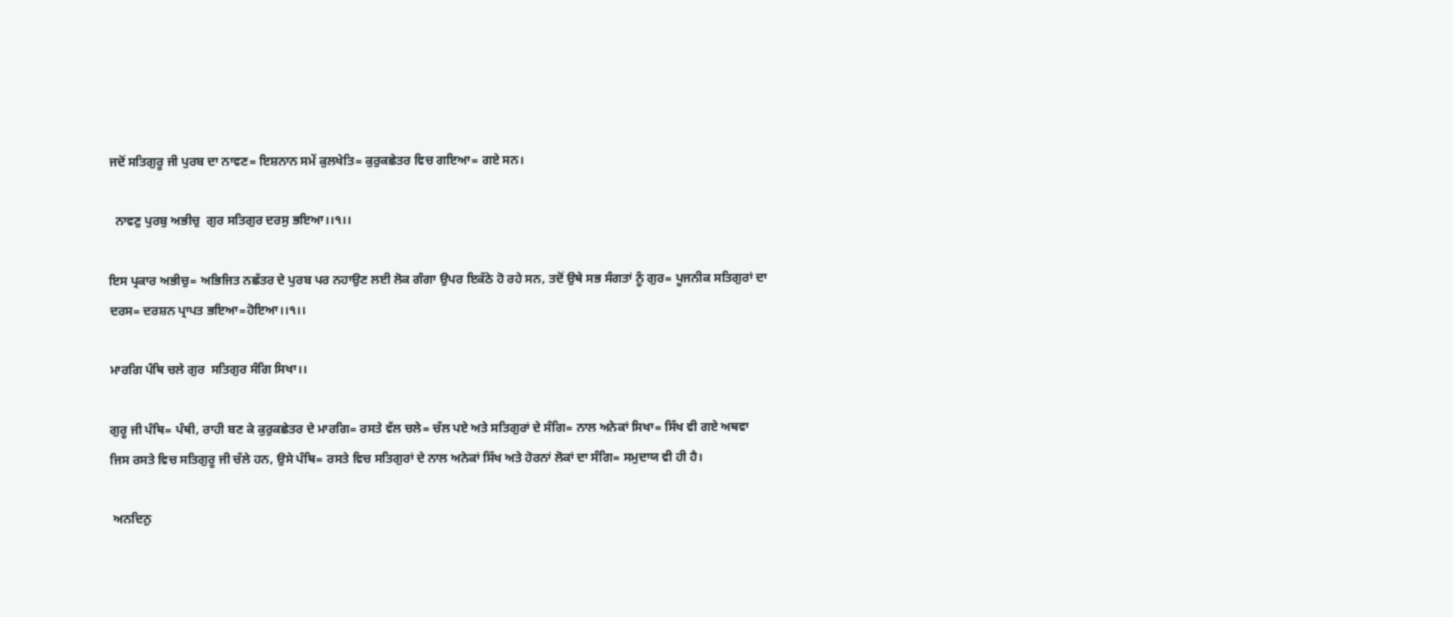ਜਦੋਂ ਸਤਿਗੁਰੂ ਜੀ ਪੁਰਬ ਦਾ ਨਾਵਣ= ਇਸ਼ਨਾਨ ਸਮੇਂ ਕੁਲਖੇਤਿ= ਕੁਰੁਕਛੇਤਰ ਵਿਚ ਗਇਆ= ਗਏ ਸਨ।

  ਨਾਵਣੁ ਪੁਰਬੁ ਅਭੀਚੁ  ਗੁਰ ਸਤਿਗੁਰ ਦਰਸੁ ਭਇਆ।।੧।।

ਇਸ ਪ੍ਰਕਾਰ ਅਭੀਚੁ= ਅਭਿਜਿਤ ਨਛੱਤਰ ਦੇ ਪੁਰਬ ਪਰ ਨਹਾਉਣ ਲਈ ਲੋਕ ਗੰਗਾ ਉਪਰ ਇਕੱਠੇ ਹੋ ਰਹੇ ਸਨ, ਤਦੋਂ ਉਥੇ ਸਭ ਸੰਗਤਾਂ ਨੂੰ ਗੁਰ= ਪੂਜਨੀਕ ਸਤਿਗੁਰਾਂ ਦਾ ਦਰਸ= ਦਰਸ਼ਨ ਪ੍ਰਾਪਤ ਭਇਆ=ਹੋਇਆ।।੧।।

ਮਾਰਗਿ ਪੰਥਿ ਚਲੇ ਗੁਰ  ਸਤਿਗੁਰ ਸੰਗਿ ਸਿਖਾ।।

ਗੁਰੂ ਜੀ ਪੰਥਿ= ਪੰਥੀ, ਰਾਹੀ ਬਣ ਕੇ ਕੁਰੁਕਛੇਤਰ ਦੇ ਮਾਰਗਿ= ਰਸਤੇ ਵੱਲ ਚਲੇ= ਚੱਲ ਪਏ ਅਤੇ ਸਤਿਗੁਰਾਂ ਦੇ ਸੰਗਿ= ਨਾਲ ਅਨੇਕਾਂ ਸਿਖਾ= ਸਿੱਖ ਵੀ ਗਏ ਅਥਵਾ ਜਿਸ ਰਸਤੇ ਵਿਚ ਸਤਿਗੁਰੂ ਜੀ ਚੱਲੇ ਹਨ, ਉਸੇ ਪੰਥਿ= ਰਸਤੇ ਵਿਚ ਸਤਿਗੁਰਾਂ ਦੇ ਨਾਲ ਅਨੇਕਾਂ ਸਿੱਖ ਅਤੇ ਹੋਰਨਾਂ ਲੋਕਾਂ ਦਾ ਸੰਗਿ= ਸਮੁਦਾਯ ਵੀ ਹੀ ਹੈ।

 ਅਨਦਿਨੁ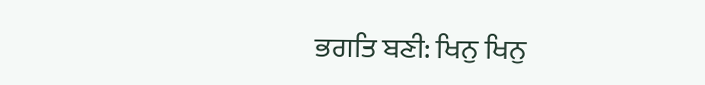ਭਗਤਿ ਬਣੀ: ਖਿਨੁ ਖਿਨੁ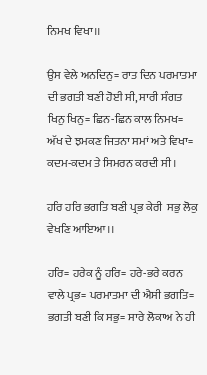ਨਿਮਖ ਵਿਖਾ।।

ਉਸ ਵੇਲੇ ਅਨਦਿਨੁ= ਰਾਤ ਦਿਨ ਪਰਮਾਤਮਾ ਦੀ ਭਗਤੀ ਬਣੀ ਹੋਈ ਸੀ, ਸਾਰੀ ਸੰਗਤ ਖਿਨੁ ਖਿਨੁ= ਛਿਨ-ਛਿਨ ਕਾਲ ਨਿਮਖ= ਅੱਖ ਦੇ ਝਮਕਣ ਜਿਤਨਾ ਸਮਾਂ ਅਤੇ ਵਿਖਾ= ਕਦਮ-ਕਦਮ ਤੇ ਸਿਮਰਨ ਕਰਦੀ ਸੀ।

ਹਰਿ ਹਰਿ ਭਗਤਿ ਬਣੀ ਪ੍ਰਭ ਕੇਰੀ  ਸਭੁ ਲੋਕੁ ਵੇਖਣਿ ਆਇਆ।।

ਹਰਿ= ਹਰੇਕ ਨੂੰ ਹਰਿ= ਹਰੇ-ਭਰੇ ਕਰਨ ਵਾਲੇ ਪ੍ਰਭ= ਪਰਮਾਤਮਾ ਦੀ ਐਸੀ ਭਗਤਿ= ਭਗਤੀ ਬਣੀ ਕਿ ਸਭੁ= ਸਾਰੇ ਲੋਕਾਅ ਨੇ ਹੀ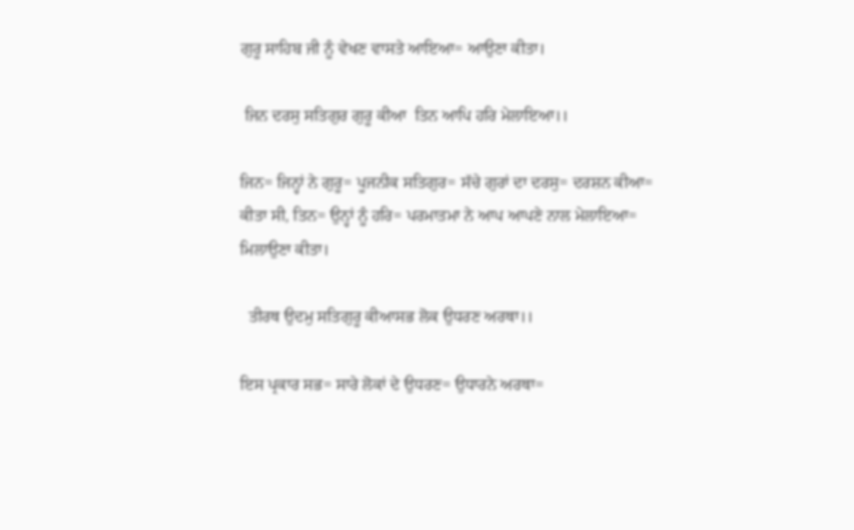ਗੁਰੂ ਸਾਹਿਬ ਜੀ ਨੂੰ ਵੇਖਣ ਵਾਸਤੇ ਆਇਆ= ਆਉਣਾ ਕੀਤਾ।

 ਜਿਨ ਦਰਸੁ ਸਤਿਗੁਰ ਗੁਰੂ ਕੀਆ  ਤਿਨ ਆਪਿ ਹਰਿ ਮੇਲਾਇਆ।।

ਜਿਨ= ਜਿਨ੍ਹਾਂ ਨੇ ਗੁਰੂ= ਪੂਜਨੀਕ ਸਤਿਗੁਰ= ਸੱਚੇ ਗੁਰਾਂ ਦਾ ਦਰਸੁ= ਦਰਸ਼ਨ ਕੀਆ= ਕੀਤਾ ਸੀ, ਤਿਨ= ਉਨ੍ਹਾਂ ਨੂੰ ਹਰਿ= ਪਰਮਾਤਮਾ ਨੇ ਆਪ ਆਪਣੇ ਨਾਲ ਮੇਲਾਇਆ= ਮਿਲਾਉਣਾ ਕੀਤਾ।

  ਤੀਰਥ ਉਦਮੁ ਸਤਿਗੁਰੂ ਕੀਆਸਭ ਲੋਕ ਉਧਰਣ ਅਰਥਾ।।

ਇਸ ਪ੍ਰਕਾਰ ਸਭ= ਸਾਰੇ ਲੋਕਾਂ ਦੇ ਉਧਰਣ= ਉਧਾਰਨੇ ਅਰਥਾ=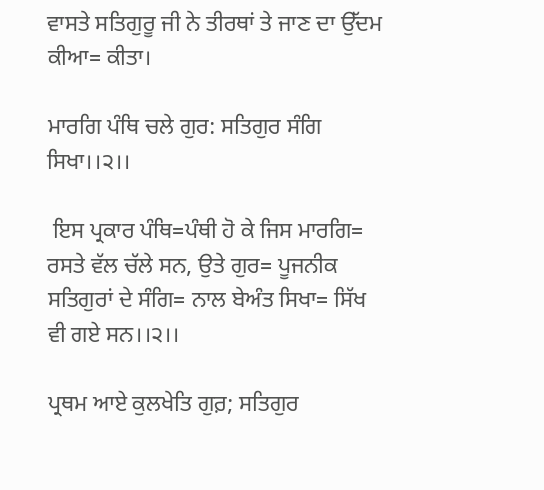ਵਾਸਤੇ ਸਤਿਗੁਰੂ ਜੀ ਨੇ ਤੀਰਥਾਂ ਤੇ ਜਾਣ ਦਾ ਉੱਦਮ ਕੀਆ= ਕੀਤਾ।

ਮਾਰਗਿ ਪੰਥਿ ਚਲੇ ਗੁਰ: ਸਤਿਗੁਰ ਸੰਗਿ ਸਿਖਾ।।੨।।

 ਇਸ ਪ੍ਰਕਾਰ ਪੰਥਿ=ਪੰਥੀ ਹੋ ਕੇ ਜਿਸ ਮਾਰਗਿ= ਰਸਤੇ ਵੱਲ ਚੱਲੇ ਸਨ, ਉਤੇ ਗੁਰ= ਪੂਜਨੀਕ ਸਤਿਗੁਰਾਂ ਦੇ ਸੰਗਿ= ਨਾਲ ਬੇਅੰਤ ਸਿਖਾ= ਸਿੱਖ ਵੀ ਗਏ ਸਨ।।੨।।

ਪ੍ਰਥਮ ਆਏ ਕੁਲਖੇਤਿ ਗੁਰ਼; ਸਤਿਗੁਰ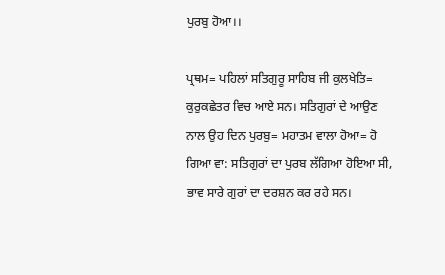ਪੁਰਬੁ ਹੋਆ।।

ਪ੍ਰਥਮ= ਪਹਿਲਾਂ ਸਤਿਗੁਰੂ ਸਾਹਿਬ ਜੀ ਕੁਲਖੇਤਿ= ਕੁਰੁਕਛੇਤਰ ਵਿਚ ਆਏ ਸਨ। ਸਤਿਗੁਰਾਂ ਦੇ ਆਉਣ ਨਾਲ ਉਹ ਦਿਨ ਪੁਰਬੁ= ਮਹਾਤਮ ਵਾਲਾ ਹੋਆ= ਹੋ ਗਿਆ ਵਾ: ਸਤਿਗੁਰਾਂ ਦਾ ਪੁਰਬ ਲੱਗਿਆ ਹੋਇਆ ਸੀ, ਭਾਵ ਸਾਰੇ ਗੁਰਾਂ ਦਾ ਦਰਸ਼ਨ ਕਰ ਰਹੇ ਸਨ।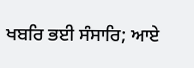ਖਬਰਿ ਭਈ ਸੰਸਾਰਿ; ਆਏ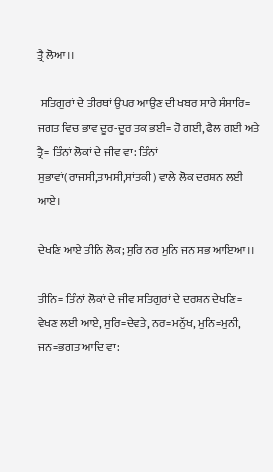ਤ੍ਰੈ ਲੋਆ।।

 ਸਤਿਗੁਰਾਂ ਦੇ ਤੀਰਥਾਂ ਉਪਰ ਆਉਣ ਦੀ ਖਬਰ ਸਾਰੇ ਸੰਸਾਰਿ= ਜਗਤ ਵਿਚ ਭਾਵ ਦੂਰ-ਦੂਰ ਤਕ ਭਈ= ਹੋ ਗਈ, ਫੈਲ ਗਈ ਅਤੇ ਤ੍ਰੈ= ਤਿੰਨਾਂ ਲੋਕਾਂ ਦੇ ਜੀਵ ਵਾ: ਤਿੰਨਾਂ ਸੁਭਾਵਾਂ(ਰਾਜਸੀ,ਤਾਮਸੀ,ਸਾਂਤਕੀ) ਵਾਲੇ ਲੋਕ ਦਰਸ਼ਨ ਲਈ ਆਏ।

ਦੇਖਣਿ ਆਏ ਤੀਨਿ ਲੋਕ; ਸੁਰਿ ਨਰ ਮੁਨਿ ਜਨ ਸਭ ਆਇਆ।।

ਤੀਨਿ= ਤਿੰਨਾਂ ਲੋਕਾਂ ਦੇ ਜੀਵ ਸਤਿਗੁਰਾਂ ਦੇ ਦਰਸ਼ਨ ਦੇਖਣਿ= ਵੇਖਣ ਲਈ ਆਏ, ਸੁਰਿ=ਦੇਵਤੇ, ਨਰ=ਮਨੁੱਖ, ਮੁਨਿ=ਮੁਨੀ, ਜਨ=ਭਗਤ ਆਦਿ ਵਾ: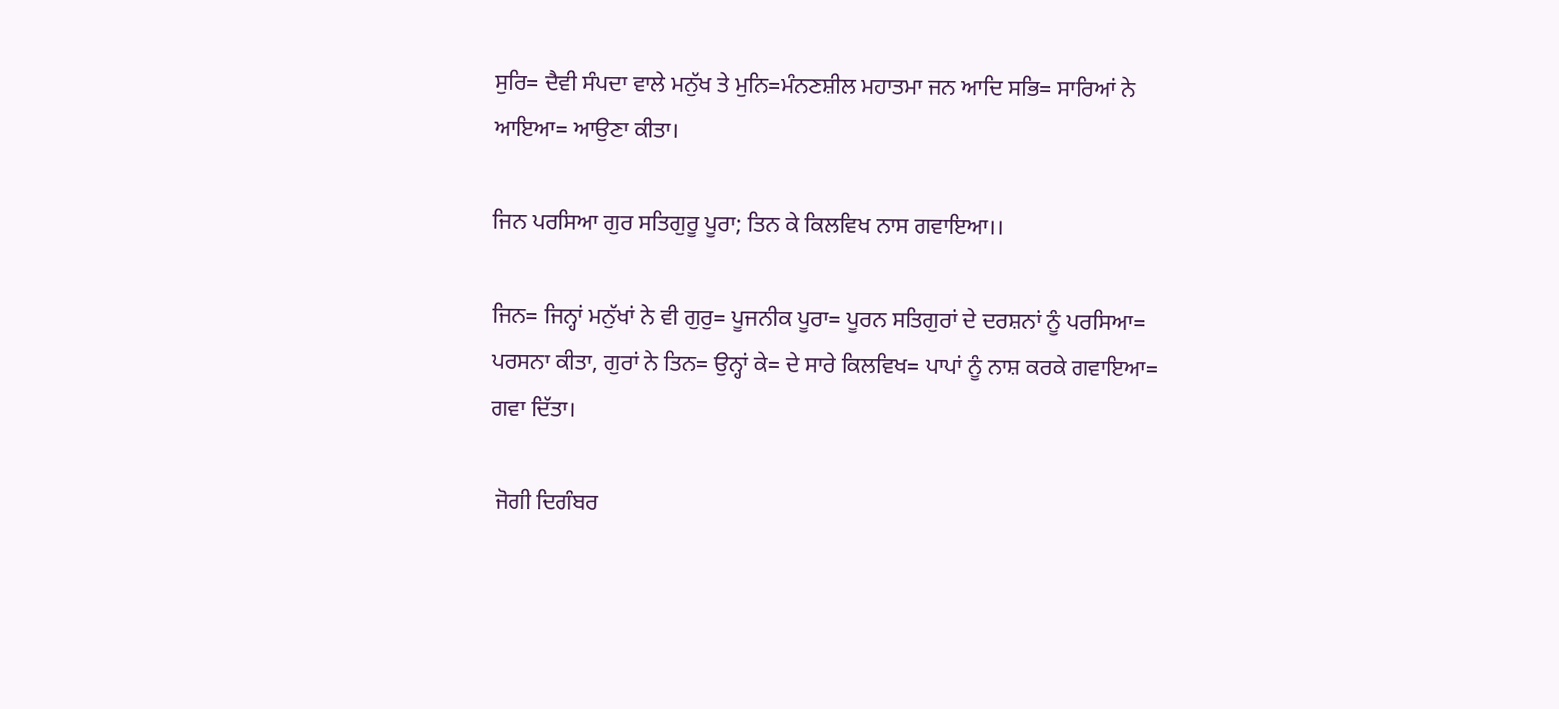ਸੁਰਿ= ਦੈਵੀ ਸੰਪਦਾ ਵਾਲੇ ਮਨੁੱਖ ਤੇ ਮੁਨਿ=ਮੰਨਣਸ਼ੀਲ ਮਹਾਤਮਾ ਜਨ ਆਦਿ ਸਭਿ= ਸਾਰਿਆਂ ਨੇ ਆਇਆ= ਆਉਣਾ ਕੀਤਾ।

ਜਿਨ ਪਰਸਿਆ ਗੁਰ ਸਤਿਗੁਰੂ ਪੂਰਾ; ਤਿਨ ਕੇ ਕਿਲਵਿਖ ਨਾਸ ਗਵਾਇਆ।।

ਜਿਨ= ਜਿਨ੍ਹਾਂ ਮਨੁੱਖਾਂ ਨੇ ਵੀ ਗੁਰੁ= ਪੂਜਨੀਕ ਪੂਰਾ= ਪੂਰਨ ਸਤਿਗੁਰਾਂ ਦੇ ਦਰਸ਼ਨਾਂ ਨੂੰ ਪਰਸਿਆ= ਪਰਸਨਾ ਕੀਤਾ, ਗੁਰਾਂ ਨੇ ਤਿਨ= ਉਨ੍ਹਾਂ ਕੇ= ਦੇ ਸਾਰੇ ਕਿਲਵਿਖ= ਪਾਪਾਂ ਨੂੰ ਨਾਸ਼ ਕਰਕੇ ਗਵਾਇਆ= ਗਵਾ ਦਿੱਤਾ।

 ਜੋਗੀ ਦਿਗੰਬਰ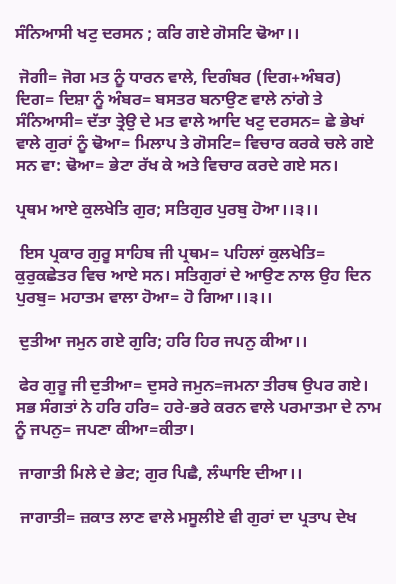ਸੰਨਿਆਸੀ ਖਟੁ ਦਰਸਨ ; ਕਰਿ ਗਏ ਗੋਸਟਿ ਢੋਆ।।

 ਜੋਗੀ= ਜੋਗ ਮਤ ਨੂੰ ਧਾਰਨ ਵਾਲੇ, ਦਿਗੰਬਰ (ਦਿਗ+ਅੰਬਰ) ਦਿਗ= ਦਿਸ਼ਾ ਨੂੰ ਅੰਬਰ= ਬਸਤਰ ਬਨਾਉਣ ਵਾਲੇ ਨਾਂਗੇ ਤੇ ਸੰਨਿਆਸੀ= ਦੱਤਾ ਤ੍ਰੇਉ ਦੇ ਮਤ ਵਾਲੇ ਆਦਿ ਖਟੁ ਦਰਸਨ= ਛੇ ਭੇਖਾਂ ਵਾਲੇ ਗੁਰਾਂ ਨੂੰ ਢੋਆ= ਮਿਲਾਪ ਤੇ ਗੋਸਟਿ= ਵਿਚਾਰ ਕਰਕੇ ਚਲੇ ਗਏ ਸਨ ਵਾ: ਢੋਆ= ਭੇਟਾ ਰੱਖ ਕੇ ਅਤੇ ਵਿਚਾਰ ਕਰਦੇ ਗਏ ਸਨ।

ਪ੍ਰਥਮ ਆਏ ਕੁਲਖੇਤਿ ਗੁਰ; ਸਤਿਗੁਰ ਪੁਰਬੁ ਹੋਆ।।੩।।

 ਇਸ ਪ੍ਰਕਾਰ ਗੁਰੂ ਸਾਹਿਬ ਜੀ ਪ੍ਰਥਮ= ਪਹਿਲਾਂ ਕੁਲਖੇਤਿ= ਕੁਰੁਕਛੇਤਰ ਵਿਚ ਆਏ ਸਨ। ਸਤਿਗੁਰਾਂ ਦੇ ਆਉਣ ਨਾਲ ਉਹ ਦਿਨ ਪੁਰਬੁ= ਮਹਾਤਮ ਵਾਲਾ ਹੋਆ= ਹੋ ਗਿਆ।।੩।।

 ਦੁਤੀਆ ਜਮੁਨ ਗਏ ਗੁਰਿ; ਹਰਿ ਹਿਰ ਜਪਨੁ ਕੀਆ।।

 ਫੇਰ ਗੁਰੂ ਜੀ ਦੁਤੀਆ= ਦੁਸਰੇ ਜਮੁਨ=ਜਮਨਾ ਤੀਰਥ ਉਪਰ ਗਏ। ਸਭ ਸੰਗਤਾਂ ਨੇ ਹਰਿ ਹਰਿ= ਹਰੇ-ਭਰੇ ਕਰਨ ਵਾਲੇ ਪਰਮਾਤਮਾ ਦੇ ਨਾਮ ਨੂੰ ਜਪਨੁ= ਜਪਣਾ ਕੀਆ=ਕੀਤਾ।

 ਜਾਗਾਤੀ ਮਿਲੇ ਦੇ ਭੇਟ; ਗੁਰ ਪਿਛੈ, ਲੰਘਾਇ ਦੀਆ।।

 ਜਾਗਾਤੀ= ਜ਼ਕਾਤ ਲਾਣ ਵਾਲੇ ਮਸੂਲੀਏ ਵੀ ਗੁਰਾਂ ਦਾ ਪ੍ਰਤਾਪ ਦੇਖ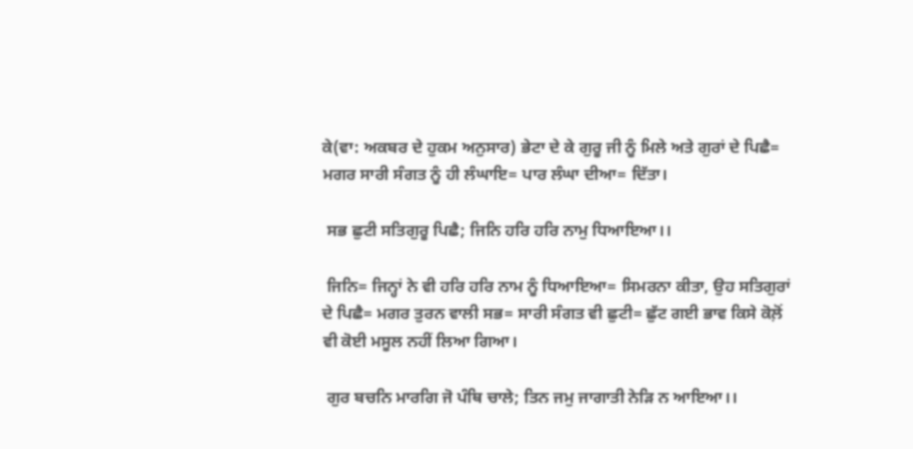ਕੇ(ਵਾ: ਅਕਬਰ ਦੇ ਹੁਕਮ ਅਨੁਸਾਰ) ਭੇਟਾ ਦੇ ਕੇ ਗੁਰੂ ਜੀ ਨੂੰ ਮਿਲੇ ਅਤੇ ਗੁਰਾਂ ਦੇ ਪਿਛੈ= ਮਗਰ ਸਾਰੀ ਸੰਗਤ ਨੂੰ ਹੀ ਲੰਘਾਇ= ਪਾਰ ਲੰਘਾ ਦੀਆ= ਦਿੱਤਾ।

 ਸਭ ਛੁਟੀ ਸਤਿਗੁਰੂ ਪਿਛੈ; ਜਿਨਿ ਹਰਿ ਹਰਿ ਨਾਮੁ ਧਿਆਇਆ।।

 ਜਿਨਿ= ਜਿਨ੍ਹਾਂ ਨੇ ਵੀ ਹਰਿ ਹਰਿ ਨਾਮ ਨੂੰ ਧਿਆਇਆ= ਸਿਮਰਨਾ ਕੀਤਾ, ਉਹ ਸਤਿਗੁਰਾਂ ਦੇ ਪਿਛੈ= ਮਗਰ ਤੁਰਨ ਵਾਲੀ ਸਭ= ਸਾਰੀ ਸੰਗਤ ਵੀ ਛੁਟੀ= ਛੁੱਟ ਗਈ ਭਾਵ ਕਿਸੇ ਕੋਲ਼ੋਂ ਵੀ ਕੋਈ ਮਸੂਲ ਨਹੀਂ ਲਿਆ ਗਿਆ।

 ਗੁਰ ਬਚਨਿ ਮਾਰਗਿ ਜੋ ਪੰਥਿ ਚਾਲੇ; ਤਿਨ ਜਮੁ ਜਾਗਾਤੀ ਨੇੜਿ ਨ ਆਇਆ।।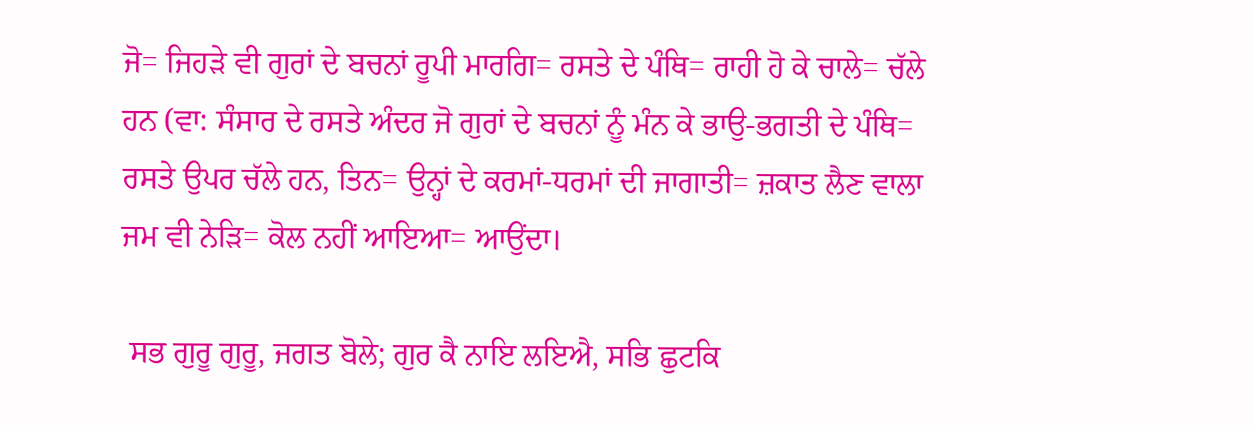ਜੋ= ਜਿਹੜੇ ਵੀ ਗੁਰਾਂ ਦੇ ਬਚਨਾਂ ਰੂਪੀ ਮਾਰਗਿ= ਰਸਤੇ ਦੇ ਪੰਥਿ= ਰਾਹੀ ਹੋ ਕੇ ਚਾਲੇ= ਚੱਲੇ ਹਨ (ਵਾ: ਸੰਸਾਰ ਦੇ ਰਸਤੇ ਅੰਦਰ ਜੋ ਗੁਰਾਂ ਦੇ ਬਚਨਾਂ ਨੂੰ ਮੰਨ ਕੇ ਭਾਉ-ਭਗਤੀ ਦੇ ਪੰਥਿ= ਰਸਤੇ ਉਪਰ ਚੱਲੇ ਹਨ, ਤਿਨ= ਉਨ੍ਹਾਂ ਦੇ ਕਰਮਾਂ-ਧਰਮਾਂ ਦੀ ਜਾਗਾਤੀ= ਜ਼ਕਾਤ ਲੈਣ ਵਾਲਾ ਜਮ ਵੀ ਨੇੜਿ= ਕੋਲ ਨਹੀਂ ਆਇਆ= ਆਉਂਦਾ।

 ਸਭ ਗੁਰੂ ਗੁਰੂ, ਜਗਤ ਬੋਲੇ; ਗੁਰ ਕੈ ਨਾਇ ਲਇਐ, ਸਭਿ ਛੁਟਕਿ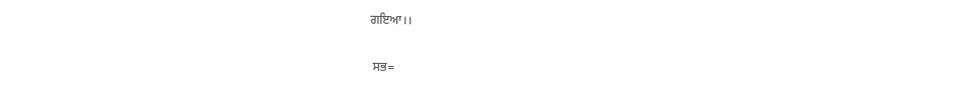ਗਇਆ।।

 ਸਭ=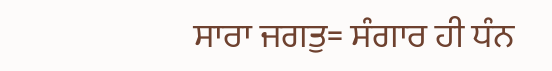ਸਾਰਾ ਜਗਤੁ= ਸੰਗਾਰ ਹੀ ਧੰਨ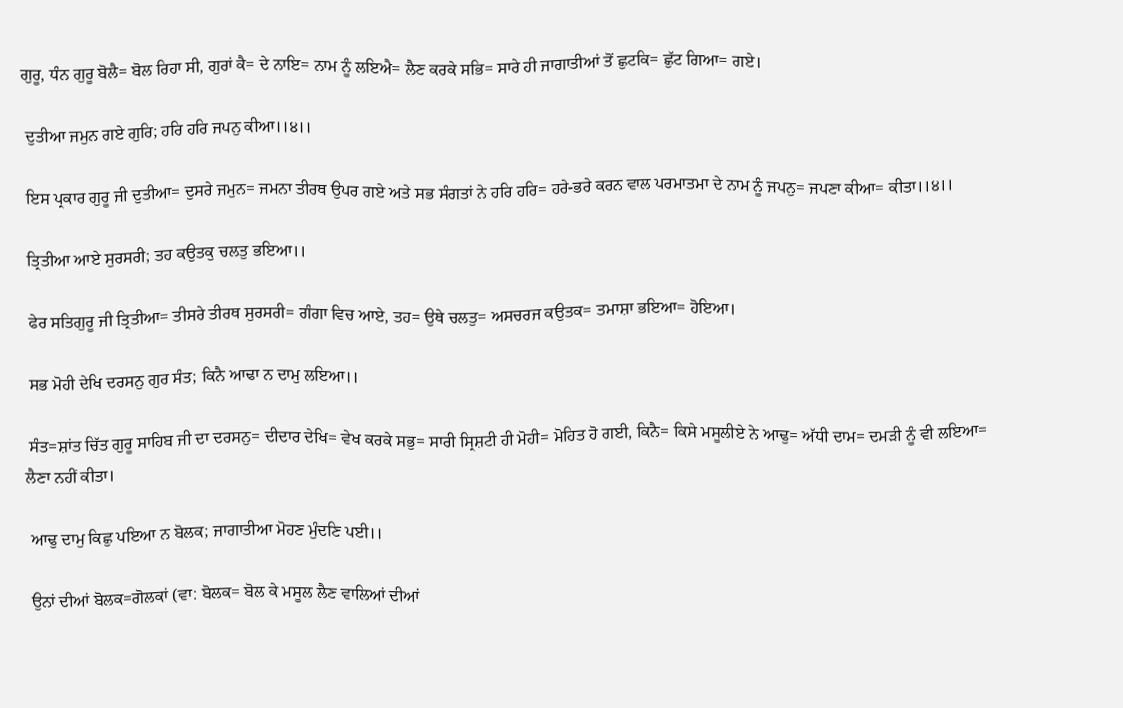ਗੁਰੂ, ਧੰਨ ਗੁਰੂ ਬੋਲੈ= ਬੋਲ ਰਿਹਾ ਸੀ, ਗੁਰਾਂ ਕੈ= ਦੇ ਨਾਇ= ਨਾਮ ਨੂੰ ਲਇਐ= ਲੈਣ ਕਰਕੇ ਸਭਿ= ਸਾਰੇ ਹੀ ਜਾਗਾਤੀਆਂ ਤੋਂ ਛੁਟਕਿ= ਛੁੱਟ ਗਿਆ= ਗਏ।

 ਦੁਤੀਆ ਜਮੁਨ ਗਏ ਗੁਰਿ; ਹਰਿ ਹਰਿ ਜਪਨੁ ਕੀਆ।।੪।।

 ਇਸ ਪ੍ਰਕਾਰ ਗੁਰੂ ਜੀ ਦੁਤੀਆ= ਦੁਸਰੇ ਜਮੁਨ= ਜਮਨਾ ਤੀਰਥ ਉਪਰ ਗਏ ਅਤੇ ਸਭ ਸੰਗਤਾਂ ਨੇ ਹਰਿ ਹਰਿ= ਹਰੇ-ਭਰੇ ਕਰਨ ਵਾਲ ਪਰਮਾਤਮਾ ਦੇ ਨਾਮ ਨੂੰ ਜਪਨੁ= ਜਪਣਾ ਕੀਆ= ਕੀਤਾ।।੪।।

 ਤ੍ਰਿਤੀਆ ਆਏ ਸੁਰਸਰੀ; ਤਹ ਕਉਤਕੁ ਚਲਤੁ ਭਇਆ।।

 ਫੇਰ ਸਤਿਗੁਰੂ ਜੀ ਤ੍ਰਿਤੀਆ= ਤੀਸਰੇ ਤੀਰਥ ਸੁਰਸਰੀ= ਗੰਗਾ ਵਿਚ ਆਏ, ਤਹ= ਉਥੇ ਚਲਤੁ= ਅਸਚਰਜ ਕਉਤਕ= ਤਮਾਸ਼ਾ ਭਇਆ= ਹੋਇਆ।

 ਸਭ ਮੋਹੀ ਦੇਖਿ ਦਰਸਨੁ ਗੁਰ ਸੰਤ; ਕਿਨੈ ਆਢਾ ਨ ਦਾਮੁ ਲਇਆ।।

 ਸੰਤ=ਸ਼ਾਂਤ ਚਿੱਤ ਗੁਰੂ ਸਾਹਿਬ ਜੀ ਦਾ ਦਰਸਨੁ= ਦੀਦਾਰ ਦੇਖਿ= ਵੇਖ ਕਰਕੇ ਸਭੁ= ਸਾਰੀ ਸ੍ਰਿਸ਼ਟੀ ਹੀ ਮੋਹੀ= ਮੋਹਿਤ ਹੋ ਗਈ, ਕਿਨੈ= ਕਿਸੇ ਮਸੂਲੀਏ ਨੇ ਆਢੁ= ਅੱਧੀ ਦਾਮ= ਦਮੜੀ ਨੂੰ ਵੀ ਲਇਆ= ਲੈਣਾ ਨਹੀਂ ਕੀਤਾ।

 ਆਢੁ ਦਾਮੁ ਕਿਛੁ ਪਇਆ ਨ ਬੋਲਕ; ਜਾਗਾਤੀਆ ਮੋਹਣ ਮੁੰਦਣਿ ਪਈ।।

 ਉਨਾਂ ਦੀਆਂ ਬੋਲਕ=ਗੋਲਕਾਂ (ਵਾ: ਬੋਲਕ= ਬੋਲ ਕੇ ਮਸੂਲ ਲੈਣ ਵਾਲਿਆਂ ਦੀਆਂ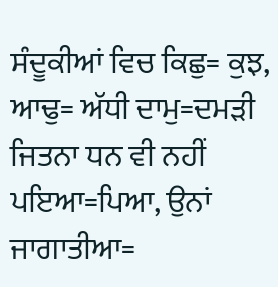ਸੰਦੂਕੀਆਂ ਵਿਚ ਕਿਛੁ= ਕੁਝ, ਆਢੁ= ਅੱਧੀ ਦਾਮੁ=ਦਮੜੀ ਜਿਤਨਾ ਧਨ ਵੀ ਨਹੀਂ ਪਇਆ=ਪਿਆ, ਉਨਾਂ ਜਾਗਾਤੀਆ=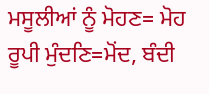ਮਸੂਲੀਆਂ ਨੂੰ ਮੋਹਣ= ਮੋਹ ਰੂਪੀ ਮੁੰਦਣਿ=ਮੋਂਦ, ਬੰਦੀ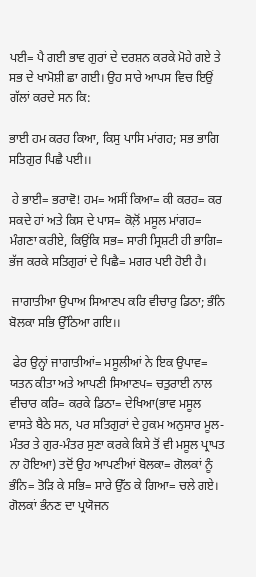ਪਈ= ਪੈ ਗਈ ਭਾਵ ਗੁਰਾਂ ਦੇ ਦਰਸ਼ਨ ਕਰਕੇ ਮੋਹੇ ਗਏ ਤੇ ਸਭ ਦੇ ਖਾਮੋਸ਼ੀ ਛਾ ਗਈ। ਉਹ ਸਾਰੇ ਆਪਸ ਵਿਚ ਇਉਂ ਗੱਲਾਂ ਕਰਦੇ ਸਨ ਕਿ:

ਭਾਈ ਹਮ ਕਰਹ ਕਿਆ, ਕਿਸੁ ਪਾਸਿ ਮਾਂਗਹ; ਸਭ ਭਾਗਿ ਸਤਿਗੁਰ ਪਿਛੈ ਪਈ।।

 ਹੇ ਭਾਈ= ਭਰਾਵੋ! ਹਮ= ਅਸੀਂ ਕਿਆ= ਕੀ ਕਰਹ= ਕਰ ਸਕਦੇ ਹਾਂ ਅਤੇ ਕਿਸ ਦੇ ਪਾਸ= ਕੋਲ਼ੋਂ ਮਸੂਲ ਮਾਂਗਹ= ਮੰਗਣਾ ਕਰੀਏ, ਕਿਉਂਕਿ ਸਭ= ਸਾਰੀ ਸ੍ਰਿਸ਼ਟੀ ਹੀ ਭਾਗਿ= ਭੱਜ ਕਰਕੇ ਸਤਿਗੁਰਾਂ ਦੇ ਪਿਛੈ= ਮਗਰ ਪਈ ਹੋਈ ਹੈ।

 ਜਾਗਾਤੀਆ ਉਪਾਅ ਸਿਆਣਪ ਕਰਿ ਵੀਚਾਰੁ ਡਿਠਾ; ਭੰਨਿ ਬੋਲਕਾ ਸਭਿ ਉੱਠਿਆ ਗਇ।।

 ਫੇਰ ਉਨ੍ਹਾਂ ਜਾਗਾਤੀਆਂ= ਮਸੂਲੀਆਂ ਨੇ ਇਕ ਉਪਾਵ= ਯਤਨ ਕੀਤਾ ਅਤੇ ਆਪਣੀ ਸਿਆਣਪ= ਚਤੁਰਾਈ ਨਾਲ ਵੀਚਾਰ ਕਰਿ= ਕਰਕੇ ਡਿਠਾ= ਦੇਖਿਆ(ਭਾਵ ਮਸੂਲ ਵਾਸਤੇ ਬੈਠੇ ਸਨ, ਪਰ ਸਤਿਗੁਰਾਂ ਦੇ ਹੁਕਮ ਅਨੁਸਾਰ ਮੂਲ-ਮੰਤਰ ਤੇ ਗੁਰ-ਮੰਤਰ ਸੁਣਾ ਕਰਕੇ ਕਿਸੇ ਤੋਂ ਵੀ ਮਸੂਲ ਪ੍ਰਾਪਤ ਨਾ ਹੋਇਆ) ਤਦੋਂ ਉਹ ਆਪਣੀਆਂ ਬੋਲਕਾ= ਗੋਲਕਾਂ ਨੂੰ ਭੰਨਿ= ਤੋੜਿ ਕੇ ਸਭਿ= ਸਾਰੇ ਉੱਠ ਕੇ ਗਿਆ= ਚਲੇ ਗਏ। ਗੋਲਕਾਂ ਭੰਨਣ ਦਾ ਪ੍ਰਯੋਜਨ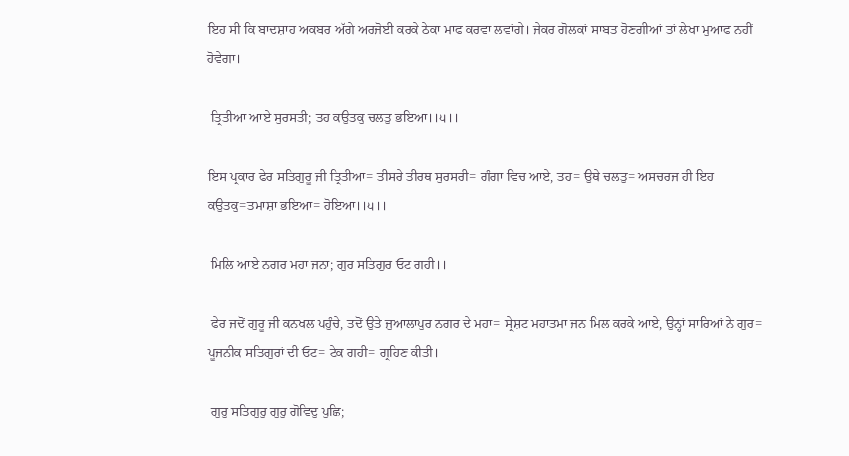ਇਹ ਸੀ ਕਿ ਬਾਦਸ਼ਾਹ ਅਕਬਰ ਅੱਗੇ ਅਰਜੋਈ ਕਰਕੇ ਠੇਕਾ ਮਾਫ ਕਰਵਾ ਲਵਾਂਗੇ। ਜੇਕਰ ਗੋਲਕਾਂ ਸਾਬਤ ਹੋਣਗੀਆਂ ਤਾਂ ਲੇਖਾ ਮੁਆਫ ਨਹੀਂ ਹੋਵੇਗਾ।

 ਤ੍ਰਿਤੀਆ ਆਏ ਸੁਰਸਤੀ; ਤਹ ਕਉਤਕੁ ਚਲਤੁ ਭਇਆ।।੫।।

ਇਸ ਪ੍ਰਕਾਰ ਫੇਰ ਸਤਿਗੁਰੂ ਜੀ ਤ੍ਰਿਤੀਆ= ਤੀਸਰੇ ਤੀਰਥ ਸੁਰਸਰੀ= ਗੰਗਾ ਵਿਚ ਆਏ, ਤਹ= ਉਥੇ ਚਲਤੁ= ਅਸਚਰਜ ਹੀ ਇਹ ਕਉਤਕੁ=ਤਮਾਸ਼ਾ ਭਇਆ= ਹੋਇਆ।।੫।।

 ਮਿਲਿ ਆਏ ਨਗਰ ਮਹਾ ਜਨਾ; ਗੁਰ ਸਤਿਗੁਰ ਓਟ ਗਹੀ।।

 ਫੇਰ ਜਦੋਂ ਗੁਰੂ ਜੀ ਕਨਖਲ ਪਹੁੰਚੇ, ਤਦੋਂ ਉਤੇ ਜੁਆਲਾਪੁਰ ਨਗਰ ਦੇ ਮਹਾ= ਸ੍ਰੇਸ਼ਟ ਮਹਾਤਮਾ ਜਨ ਮਿਲ ਕਰਕੇ ਆਏ, ਉਨ੍ਹਾਂ ਸਾਰਿਆਂ ਨੇ ਗੁਰ= ਪੂਜਨੀਕ ਸਤਿਗੁਰਾਂ ਦੀ ਓਟ= ਟੇਕ ਗਹੀ= ਗ੍ਰਹਿਣ ਕੀਤੀ।

 ਗੁਰੁ ਸਤਿਗੁਰੁ ਗੁਰੁ ਗੋਵਿਦੁ ਪੁਛਿ;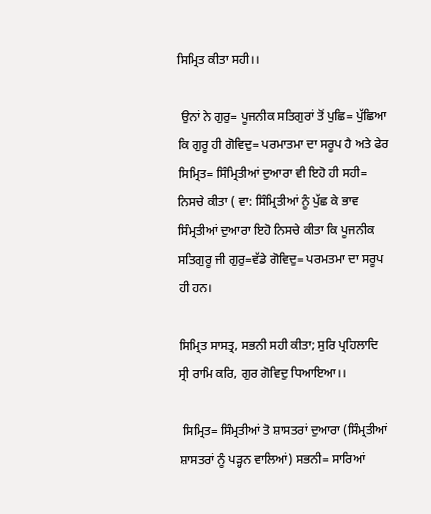ਸਿਮ੍ਰਿਤ ਕੀਤਾ ਸਹੀ।।

 ਉਨਾਂ ਨੇ ਗੁਰੁ= ਪੂਜਨੀਕ ਸਤਿਗੁਰਾਂ ਤੋਂ ਪੁਛਿ= ਪੁੱਛਿਆ ਕਿ ਗੁਰੂ ਹੀ ਗੋਵਿਦੁ= ਪਰਮਾਤਮਾ ਦਾ ਸਰੂਪ ਹੈ ਅਤੇ ਫੇਰ ਸਿਮ੍ਰਿਤ= ਸਿੰਮ੍ਰਿਤੀਆਂ ਦੁਆਰਾ ਵੀ ਇਹੋ ਹੀ ਸਹੀ= ਨਿਸਚੇ ਕੀਤਾ ( ਵਾ: ਸਿੰਮ੍ਰਿਤੀਆਂ ਨੂੰ ਪੁੱਛ ਕੇ ਭਾਵ ਸਿੰਮ੍ਰਤੀਆਂ ਦੁਆਰਾ ਇਹੋ ਨਿਸਚੇ ਕੀਤਾ ਕਿ ਪੂਜਨੀਕ ਸਤਿਗੁਰੂ ਜੀ ਗੁਰੁ=ਵੱਡੇ ਗੋਵਿਦੁ= ਪਰਮਤਮਾ ਦਾ ਸਰੂਪ ਹੀ ਹਨ।

ਸਿਮ੍ਰਿਤ ਸਾਸਤ੍ਰ, ਸਭਨੀ ਸਹੀ ਕੀਤਾ; ਸੁਰਿ ਪ੍ਰਹਿਲਾਦਿ ਸ੍ਰੀ ਰਾਮਿ ਕਰਿ, ਗੁਰ ਗੋਵਿਦੁ ਧਿਆਇਆ।।

 ਸਿਮ੍ਰਿਤ= ਸਿੰਮ੍ਰਤੀਆਂ ਤੋ ਸ਼ਾਸਤਰਾਂ ਦੁਆਰਾ (ਸਿੰਮ੍ਰਤੀਆਂ ਸ਼ਾਸਤਰਾਂ ਨੂੰ ਪੜ੍ਹਨ ਵਾਲਿਆਂ) ਸਭਨੀ= ਸਾਰਿਆਂ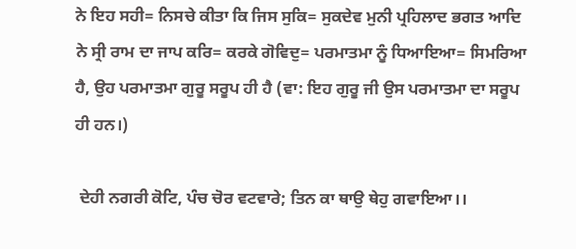ਨੇ ਇਹ ਸਹੀ= ਨਿਸਚੇ ਕੀਤਾ ਕਿ ਜਿਸ ਸੁਕਿ= ਸੁਕਦੇਵ ਮੁਨੀ ਪ੍ਰਹਿਲਾਦ ਭਗਤ ਆਦਿ ਨੇ ਸ੍ਰੀ ਰਾਮ ਦਾ ਜਾਪ ਕਰਿ= ਕਰਕੇ ਗੋਵਿਦੁ= ਪਰਮਾਤਮਾ ਨੂੰ ਧਿਆਇਆ= ਸਿਮਰਿਆ ਹੈ, ਉਹ ਪਰਮਾਤਮਾ ਗੁਰੂ ਸਰੂਪ ਹੀ ਹੈ (ਵਾ: ਇਹ ਗੁਰੂ ਜੀ ਉਸ ਪਰਮਾਤਮਾ ਦਾ ਸਰੂਪ ਹੀ ਹਨ।)

 ਦੇਹੀ ਨਗਰੀ ਕੋਟਿ, ਪੰਚ ਚੋਰ ਵਟਵਾਰੇ; ਤਿਨ ਕਾ ਥਾਉ ਥੇਹੁ ਗਵਾਇਆ।।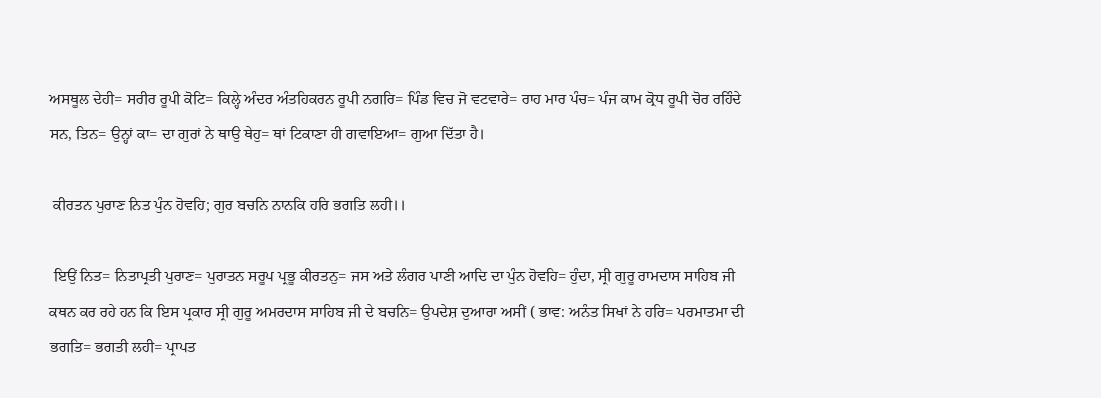ਅਸਥੂਲ ਦੇਹੀ= ਸਰੀਰ ਰੂਪੀ ਕੋਟਿ= ਕਿਲ੍ਹੇ ਅੰਦਰ ਅੰਤਹਿਕਰਨ ਰੂਪੀ ਨਗਰਿ= ਪਿੰਡ ਵਿਚ ਜੋ ਵਟਵਾਰੇ= ਰਾਹ ਮਾਰ ਪੰਚ= ਪੰਜ ਕਾਮ ਕ੍ਰੋਧ ਰੂਪੀ ਚੋਰ ਰਹਿੰਦੇ ਸਨ, ਤਿਨ= ਉਨ੍ਹਾਂ ਕਾ= ਦਾ ਗੁਰਾਂ ਨੇ ਥਾਉ ਥੇਹੁ= ਥਾਂ ਟਿਕਾਣਾ ਹੀ ਗਵਾਇਆ= ਗੁਆ ਦਿੱਤਾ ਹੈ।

 ਕੀਰਤਨ ਪੁਰਾਣ ਨਿਤ ਪੁੰਨ ਹੋਵਹਿ; ਗੁਰ ਬਚਨਿ ਨਾਨਕਿ ਹਰਿ ਭਗਤਿ ਲਹੀ।।

 ਇਉਂ ਨਿਤ= ਨਿਤਾਪ੍ਰਤੀ ਪੁਰਾਣ= ਪੁਰਾਤਨ ਸਰੂਪ ਪ੍ਰਭੂ ਕੀਰਤਨੁ= ਜਸ ਅਤੇ ਲੰਗਰ ਪਾਣੀ ਆਦਿ ਦਾ ਪੁੰਨ ਹੋਵਹਿ= ਹੁੰਦਾ, ਸ੍ਰੀ ਗੁਰੂ ਰਾਮਦਾਸ ਸਾਹਿਬ ਜੀ ਕਥਨ ਕਰ ਰਹੇ ਹਨ ਕਿ ਇਸ ਪ੍ਰਕਾਰ ਸ੍ਰੀ ਗੁਰੂ ਅਮਰਦਾਸ ਸਾਹਿਬ ਜੀ ਦੇ ਬਚਨਿ= ਉਪਦੇਸ਼ ਦੁਆਰਾ ਅਸੀਂ ( ਭਾਵ: ਅਨੰਤ ਸਿਖਾਂ ਨੇ ਹਰਿ= ਪਰਮਾਤਮਾ ਦੀ ਭਗਤਿ= ਭਗਤੀ ਲਹੀ= ਪ੍ਰਾਪਤ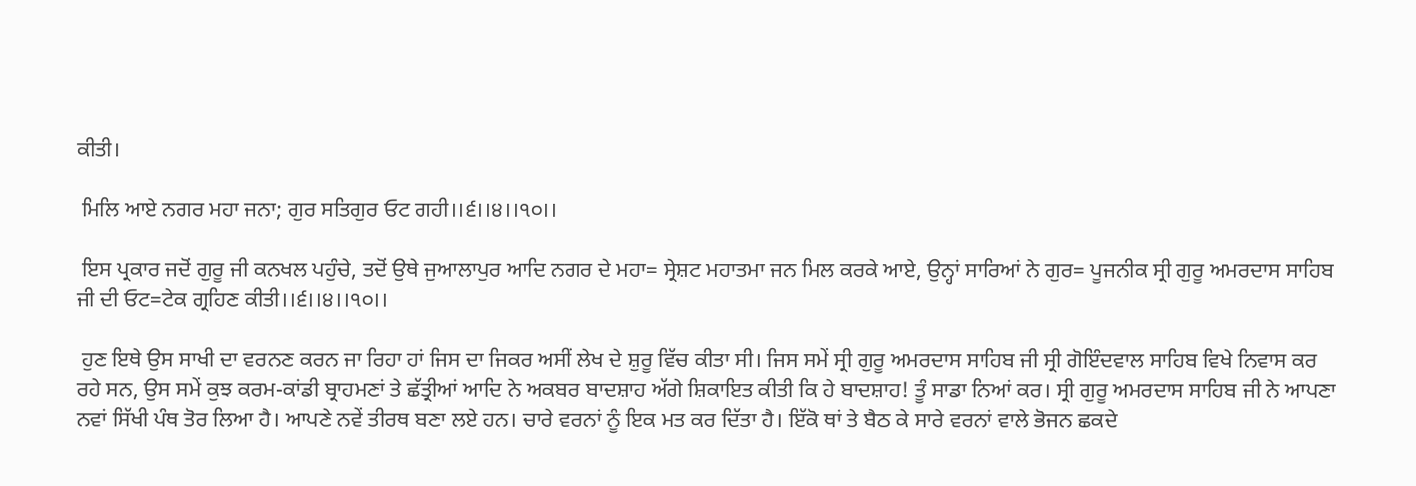ਕੀਤੀ।

 ਮਿਲਿ ਆਏ ਨਗਰ ਮਹਾ ਜਨਾ; ਗੁਰ ਸਤਿਗੁਰ ਓਟ ਗਹੀ।।੬।।੪।।੧੦।।

 ਇਸ ਪ੍ਰਕਾਰ ਜਦੋਂ ਗੁਰੂ ਜੀ ਕਨਖਲ ਪਹੁੰਚੇ, ਤਦੋਂ ਉਥੇ ਜੁਆਲਾਪੁਰ ਆਦਿ ਨਗਰ ਦੇ ਮਹਾ= ਸ੍ਰੇਸ਼ਟ ਮਹਾਤਮਾ ਜਨ ਮਿਲ ਕਰਕੇ ਆਏ, ਉਨ੍ਹਾਂ ਸਾਰਿਆਂ ਨੇ ਗੁਰ= ਪੂਜਨੀਕ ਸ੍ਰੀ ਗੁਰੂ ਅਮਰਦਾਸ ਸਾਹਿਬ ਜੀ ਦੀ ਓਟ=ਟੇਕ ਗ੍ਰਹਿਣ ਕੀਤੀ।।੬।।੪।।੧੦।।

 ਹੁਣ ਇਥੇ ਉਸ ਸਾਖੀ ਦਾ ਵਰਨਣ ਕਰਨ ਜਾ ਰਿਹਾ ਹਾਂ ਜਿਸ ਦਾ ਜਿਕਰ ਅਸੀਂ ਲੇਖ ਦੇ ਸ਼ੁਰੂ ਵਿੱਚ ਕੀਤਾ ਸੀ। ਜਿਸ ਸਮੇਂ ਸ੍ਰੀ ਗੁਰੂ ਅਮਰਦਾਸ ਸਾਹਿਬ ਜੀ ਸ੍ਰੀ ਗੋਇੰਦਵਾਲ ਸਾਹਿਬ ਵਿਖੇ ਨਿਵਾਸ ਕਰ ਰਹੇ ਸਨ, ਉਸ ਸਮੇਂ ਕੁਝ ਕਰਮ-ਕਾਂਡੀ ਬ੍ਰਾਹਮਣਾਂ ਤੇ ਛੱਤ੍ਰੀਆਂ ਆਦਿ ਨੇ ਅਕਬਰ ਬਾਦਸ਼ਾਹ ਅੱਗੇ ਸ਼ਿਕਾਇਤ ਕੀਤੀ ਕਿ ਹੇ ਬਾਦਸ਼ਾਹ! ਤੂੰ ਸਾਡਾ ਨਿਆਂ ਕਰ। ਸ੍ਰੀ ਗੁਰੂ ਅਮਰਦਾਸ ਸਾਹਿਬ ਜੀ ਨੇ ਆਪਣਾ ਨਵਾਂ ਸਿੱਖੀ ਪੰਥ ਤੋਰ ਲਿਆ ਹੈ। ਆਪਣੇ ਨਵੇਂ ਤੀਰਥ ਬਣਾ ਲਏ ਹਨ। ਚਾਰੇ ਵਰਨਾਂ ਨੂੰ ਇਕ ਮਤ ਕਰ ਦਿੱਤਾ ਹੈ। ਇੱਕੋ ਥਾਂ ਤੇ ਬੈਠ ਕੇ ਸਾਰੇ ਵਰਨਾਂ ਵਾਲੇ ਭੋਜਨ ਛਕਦੇ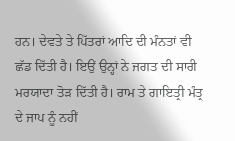ਹਨ। ਦੇਵਤੇ ਤੇ ਪਿੱਤਰਾਂ ਆਦਿ ਦੀ ਮੰਨਤਾਂ ਵੀ ਛੱਡ ਦਿੱਤੀ ਹੈ। ਇਉਂ ਉਨ੍ਹਾਂ ਨੇ ਜਗਤ ਦੀ ਸਾਰੀ ਮਰਯਾਦਾ ਤੋੜ ਦਿੱਤੀ ਹੈ। ਰਾਮ ਤੇ ਗਾਇਤ੍ਰੀ ਮੰਤ੍ਰ ਦੇ ਜਾਪ ਨੂੰ ਨਹੀਂ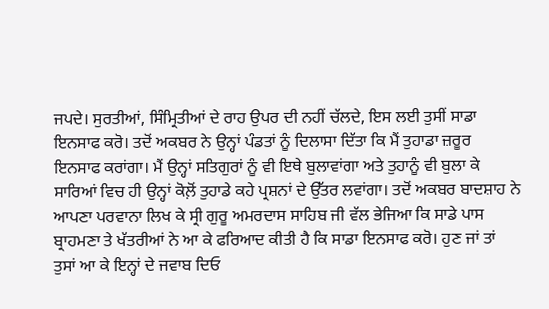ਜਪਦੇ। ਸੁਰਤੀਆਂ, ਸਿੰਮ੍ਰਿਤੀਆਂ ਦੇ ਰਾਹ ਉਪਰ ਦੀ ਨਹੀਂ ਚੱਲਦੇ, ਇਸ ਲਈ ਤੁਸੀਂ ਸਾਡਾ ਇਨਸਾਫ ਕਰੋ। ਤਦੋਂ ਅਕਬਰ ਨੇ ਉਨ੍ਹਾਂ ਪੰਡਤਾਂ ਨੂੰ ਦਿਲਾਸਾ ਦਿੱਤਾ ਕਿ ਮੈਂ ਤੁਹਾਡਾ ਜ਼ਰੂਰ ਇਨਸਾਫ ਕਰਾਂਗਾ। ਮੈਂ ਉਨ੍ਹਾਂ ਸਤਿਗੁਰਾਂ ਨੂੰ ਵੀ ਇਥੇ ਬੁਲਾਵਾਂਗਾ ਅਤੇ ਤੁਹਾਨੂੰ ਵੀ ਬੁਲਾ ਕੇ ਸਾਰਿਆਂ ਵਿਚ ਹੀ ਉਨ੍ਹਾਂ ਕੋਲ਼ੋਂ ਤੁਹਾਡੇ ਕਹੇ ਪ੍ਰਸ਼ਨਾਂ ਦੇ ਉੱਤਰ ਲਵਾਂਗਾ। ਤਦੋਂ ਅਕਬਰ ਬਾਦਸ਼ਾਹ ਨੇ ਆਪਣਾ ਪਰਵਾਨਾ ਲਿਖ ਕੇ ਸ੍ਰੀ ਗੁਰੂ ਅਮਰਦਾਸ ਸਾਹਿਬ ਜੀ ਵੱਲ ਭੇਜਿਆ ਕਿ ਸਾਡੇ ਪਾਸ ਬ੍ਰਾਹਮਣਾ ਤੇ ਖੱਤਰੀਆਂ ਨੇ ਆ ਕੇ ਫਰਿਆਦ ਕੀਤੀ ਹੈ ਕਿ ਸਾਡਾ ਇਨਸਾਫ ਕਰੋ। ਹੁਣ ਜਾਂ ਤਾਂ ਤੁਸਾਂ ਆ ਕੇ ਇਨ੍ਹਾਂ ਦੇ ਜਵਾਬ ਦਿਓ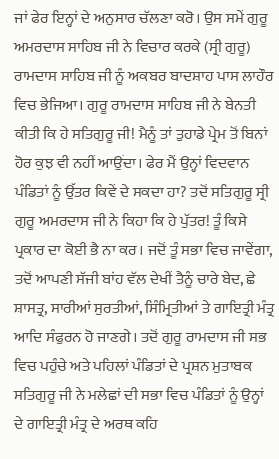ਜਾਂ ਫੇਰ ਇਨ੍ਹਾਂ ਦੇ ਅਨੁਸਾਰ ਚੱਲਣਾ ਕਰੋ। ਉਸ ਸਮੇਂ ਗੁਰੂ ਅਮਰਦਾਸ ਸਾਹਿਬ ਜੀ ਨੇ ਵਿਚਾਰ ਕਰਕੇ (ਸ੍ਰੀ ਗੁਰੂ) ਰਾਮਦਾਸ ਸਾਹਿਬ ਜੀ ਨੂੰ ਅਕਬਰ ਬਾਦਸ਼ਾਹ ਪਾਸ ਲਾਹੌਰ ਵਿਚ ਭੇਜਿਆ। ਗੁਰੂ ਰਾਮਦਾਸ ਸਾਹਿਬ ਜੀ ਨੇ ਬੇਨਤੀ ਕੀਤੀ ਕਿ ਹੇ ਸਤਿਗੁਰੂ ਜੀ! ਮੈਨੂੰ ਤਾਂ ਤੁਹਾਡੇ ਪ੍ਰੇਮ ਤੋਂ ਬਿਨਾਂ ਹੋਰ ਕੁਝ ਵੀ ਨਹੀਂ ਆਉਂਦਾ। ਫੇਰ ਮੈਂ ਉਨ੍ਹਾਂ ਵਿਦਵਾਨ ਪੰਡਿਤਾਂ ਨੂੰ ਉੱਤਰ ਕਿਵੇਂ ਦੇ ਸਕਦਾ ਹਾ? ਤਦੋਂ ਸਤਿਗੁਰੂ ਸ੍ਰੀ ਗੁਰੂ ਅਮਰਦਾਸ ਜੀ ਨੇ ਕਿਹਾ ਕਿ ਹੇ ਪੁੱਤਰ! ਤੂੰ ਕਿਸੇ ਪ੍ਰਕਾਰ ਦਾ ਕੋਈ ਭੈ ਨਾ ਕਰ। ਜਦੋਂ ਤੂੰ ਸਭਾ ਵਿਚ ਜਾਵੇਂਗਾ, ਤਦੋਂ ਆਪਣੀ ਸੱਜੀ ਬਾਂਹ ਵੱਲ ਦੇਖੀਂ ਤੈਨੂੰ ਚਾਰੇ ਬੇਦ, ਛੇ ਸ਼ਾਸਤ੍ਰ, ਸਾਰੀਆਂ ਸੁਰਤੀਆਂ, ਸਿੰਮ੍ਰਿਤੀਆਂ ਤੇ ਗਾਇਤ੍ਰੀ ਮੰਤ੍ਰ ਆਦਿ ਸੰਫੁਰਨ ਹੋ ਜਾਣਗੇ। ਤਦੋਂ ਗੁਰੂ ਰਾਮਦਾਸ ਜੀ ਸਭ ਵਿਚ ਪਹੁੰਚੇ ਅਤੇ ਪਹਿਲਾਂ ਪੰਡਿਤਾਂ ਦੇ ਪ੍ਰਸ਼ਨ ਮੁਤਾਬਕ ਸਤਿਗੁਰੂ ਜੀ ਨੇ ਮਲੇਛਾਂ ਦੀ ਸਭਾ ਵਿਚ ਪੰਡਿਤਾਂ ਨੂੰ ਉਨ੍ਹਾਂ ਦੇ ਗਾਇਤ੍ਰੀ ਮੰਤ੍ਰ ਦੇ ਅਰਥ ਕਹਿ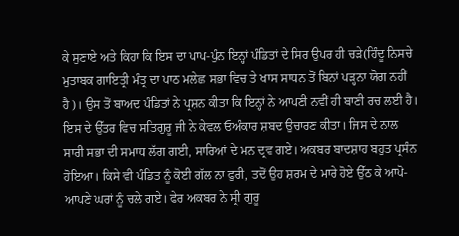ਕੇ ਸੁਣਾਏ ਅਤੇ ਕਿਹਾ ਕਿ ਇਸ ਦਾ ਪਾਪ-ਪੁੰਨ ਇਨ੍ਹਾਂ ਪੰਡਿਤਾਂ ਦੇ ਸਿਰ ਉਪਰ ਹੀ ਚੜੇ(ਹਿੰਦੂ ਨਿਸਚੇ ਮੁਤਾਬਕ ਗਾਇਤ੍ਰੀ ਮੰਤ੍ਰ ਦਾ ਪਾਠ ਮਲੇਛ ਸਭਾ ਵਿਚ ਤੇ ਖਾਸ ਸਾਧਨ ਤੋਂ ਬਿਨਾਂ ਪੜ੍ਹਨਾ ਯੋਗ ਨਹੀਂ ਹੈ)। ਉਸ ਤੋਂ ਬਾਅਦ ਪੰਡਿਤਾਂ ਨੇ ਪ੍ਰਸ਼ਨ ਕੀਤਾ ਕਿ ਇਨ੍ਹਾਂ ਨੇ ਆਪਣੀ ਨਵੀਂ ਹੀ ਬਾਣੀ ਰਚ ਲਈ ਹੈ। ਇਸ ਦੇ ਉੱਤਰ ਵਿਚ ਸਤਿਗੁਰੂ ਜੀ ਨੇ ਕੇਵਲ ਓਅੰਕਾਰ ਸ਼ਬਦ ਉਚਾਰਣ ਕੀਤਾ। ਜਿਸ ਦੇ ਨਾਲ ਸਾਰੀ ਸਭਾ ਦੀ ਸਮਾਧ ਲੱਗ ਗਈ, ਸਾਰਿਆਂ ਦੇ ਮਨ ਦ੍ਰਵ ਗਏ। ਅਕਬਰ ਬਾਦਸ਼ਾਹ ਬਹੁਤ ਪ੍ਰਸੰਨ ਹੋਇਆ। ਕਿਸੇ ਵੀ ਪੰਡਿਤ ਨੂੰ ਕੋਈ ਗੱਲ ਨਾ ਫੁਰੀ, ਤਦੋਂ ਉਹ ਸ਼ਰਮ ਦੇ ਮਾਰੇ ਹੋਏ ਉੱਠ ਕੇ ਆਪੋ-ਆਪਣੇ ਘਰਾਂ ਨੂੰ ਚਲੇ ਗਏ। ਫੇਰ ਅਕਬਰ ਨੇ ਸ੍ਰੀ ਗੁਰੂ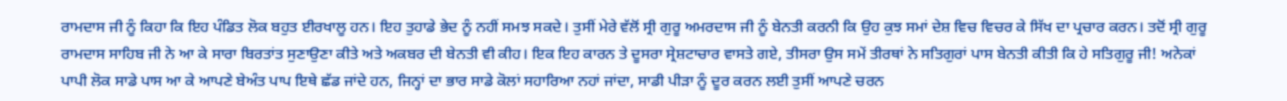ਰਾਮਦਾਸ ਜੀ ਨੂੰ ਕਿਹਾ ਕਿ ਇਹ ਪੰਡਿਤ ਲੋਕ ਬਹੁਤ ਈਰਖਾਲੂ ਹਨ। ਇਹ ਤੁਹਾਡੇ ਭੇਦ ਨੂੰ ਨਹੀਂ ਸਮਝ ਸਕਦੇ। ਤੁਸੀਂ ਮੇਰੇ ਵੱਲੋਂ ਸ੍ਰੀ ਗੁਰੂ ਅਮਰਦਾਸ ਜੀ ਨੂੰ ਬੇਨਤੀ ਕਰਨੀ ਕਿ ਉਹ ਕੁਝ ਸਮਾਂ ਦੇਸ਼ ਵਿਚ ਵਿਚਰ ਕੇ ਸਿੱਖ ਦਾ ਪ੍ਰਚਾਰ ਕਰਨ। ਤਦੋਂ ਸ੍ਰੀ ਗੁਰੂ ਰਾਮਦਾਸ ਸਾਹਿਬ ਜੀ ਨੇ ਆ ਕੇ ਸਾਰਾ ਬਿਰਤਾਂਤ ਸੁਣਾਉਣਾ ਕੀਤੇ ਅਤੇ ਅਕਬਰ ਦੀ ਬੇਨਤੀ ਵੀ ਕੀਹ। ਇਕ ਇਹ ਕਾਰਨ ਤੇ ਦੂਸਰਾ ਸ੍ਰੇਸ਼ਟਾਚਾਰ ਵਾਸਤੇ ਗਏ, ਤੀਸਰਾ ਉਸ ਸਮੇਂ ਤੀਰਥਾਂ ਨੇ ਸਤਿਗੁਰਾਂ ਪਾਸ ਬੇਨਤੀ ਕੀਤੀ ਕਿ ਹੇ ਸਤਿਗੁਰੂ ਜੀ! ਅਨੇਕਾਂ ਪਾਪੀ ਲੋਕ ਸਾਡੇ ਪਾਸ ਆ ਕੇ ਆਪਣੇ ਬੇਅੰਤ ਪਾਪ ਇਥੇ ਛੱਡ ਜਾਂਦੇ ਹਨ, ਜਿਨ੍ਹਾਂ ਦਾ ਭਾਰ ਸਾਡੇ ਕੋਲਾਂ ਸਹਾਰਿਆ ਨਹਾਂ ਜਾਂਦਾ, ਸਾਡੀ ਪੀੜਾ ਨੂੰ ਦੂਰ ਕਰਨ ਲਈ ਤੁਸੀਂ ਆਪਣੇ ਚਰਨ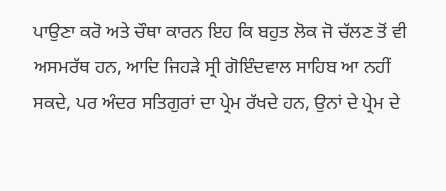ਪਾਉਣਾ ਕਰੋ ਅਤੇ ਚੌਥਾ ਕਾਰਨ ਇਹ ਕਿ ਬਹੁਤ ਲੋਕ ਜੋ ਚੱਲਣ ਤੋਂ ਵੀ ਅਸਮਰੱਥ ਹਨ, ਆਦਿ ਜਿਹੜੇ ਸ੍ਰੀ ਗੋਇੰਦਵਾਲ ਸਾਹਿਬ ਆ ਨਹੀਂ ਸਕਦੇ, ਪਰ ਅੰਦਰ ਸਤਿਗੁਰਾਂ ਦਾ ਪ੍ਰੇਮ ਰੱਖਦੇ ਹਨ, ਉਨਾਂ ਦੇ ਪ੍ਰੇਮ ਦੇ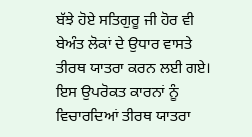ਬੱਝੇ ਹੋਏ ਸਤਿਗੁਰੂ ਜੀ ਹੋਰ ਵੀ ਬੇਅੰਤ ਲੋਕਾਂ ਦੇ ਉਧਾਰ ਵਾਸਤੇ ਤੀਰਥ ਯਾਤਰਾ ਕਰਨ ਲਈ ਗਏ। ਇਸ ਉਪਰੋਕਤ ਕਾਰਨਾਂ ਨੂੰ ਵਿਚਾਰਦਿਆਂ ਤੀਰਥ ਯਾਤਰਾ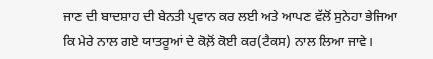ਜਾਣ ਦੀ ਬਾਦਸ਼ਾਹ ਦੀ ਬੇਨਤੀ ਪ੍ਰਵਾਨ ਕਰ ਲਈ ਅਤੇ ਆਪਣ ਵੱਲੋਂ ਸੁਨੇਹਾ ਭੇਜਿਆ ਕਿ ਮੇਰੇ ਨਾਲ ਗਏ ਯਾਤਰੂਆਂ ਦੇ ਕੋਲ਼ੋਂ ਕੋਈ ਕਰ(ਟੈਕਸ) ਨਾਲ ਲਿਆ ਜਾਵੇ।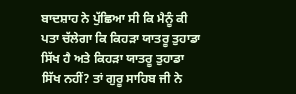ਬਾਦਸ਼ਾਹ ਨੇ ਪੁੱਛਿਆ ਸੀ ਕਿ ਮੈਨੂੰ ਕੀ ਪਤਾ ਚੱਲੇਗਾ ਕਿ ਕਿਹੜਾ ਯਾਤਰੂ ਤੁਹਾਡਾ ਸਿੱਖ ਹੈ ਅਤੇ ਕਿਹੜਾ ਯਾਤਰੂ ਤੁਹਾਡਾ ਸਿੱਖ ਨਹੀਂ? ਤਾਂ ਗੁਰੂ ਸਾਹਿਬ ਜੀ ਨੇ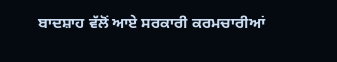ਬਾਦਸ਼ਾਹ ਵੱਲੋਂ ਆਏ ਸਰਕਾਰੀ ਕਰਮਚਾਰੀਆਂ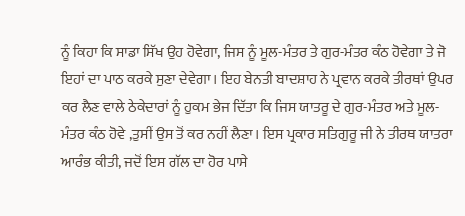ਨੂੰ ਕਿਹਾ ਕਿ ਸਾਡਾ ਸਿੱਖ ਉਹ ਹੋਵੇਗਾ, ਜਿਸ ਨੂੰ ਮੂਲ-ਮੰਤਰ ਤੇ ਗੁਰ-ਮੰਤਰ ਕੰਠ ਹੋਵੇਗਾ ਤੇ ਜੋ ਇਹਾਂ ਦਾ ਪਾਠ ਕਰਕੇ ਸੁਣਾ ਦੇਵੇਗਾ। ਇਹ ਬੇਨਤੀ ਬਾਦਸ਼ਾਹ ਨੇ ਪ੍ਰਵਾਨ ਕਰਕੇ ਤੀਰਥਾਂ ਉਪਰ ਕਰ ਲੈਣ ਵਾਲੇ ਠੇਕੇਦਾਰਾਂ ਨੂੰ ਹੁਕਮ ਭੇਜ ਦਿੱਤਾ ਕਿ ਜਿਸ ਯਾਤਰੂ ਦੇ ਗੁਰ-ਮੰਤਰ ਅਤੇ ਮੂਲ-ਮੰਤਰ ਕੰਠ ਹੋਵੇ ,ਤੁਸੀਂ ਉਸ ਤੋਂ ਕਰ ਨਹੀਂ ਲੈਣਾ। ਇਸ ਪ੍ਰਕਾਰ ਸਤਿਗੁਰੂ ਜੀ ਨੇ ਤੀਰਥ ਯਾਤਰਾ ਆਰੰਭ ਕੀਤੀ, ਜਦੋਂ ਇਸ ਗੱਲ ਦਾ ਹੋਰ ਪਾਸੇ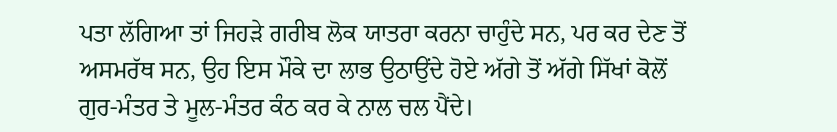ਪਤਾ ਲੱਗਿਆ ਤਾਂ ਜਿਹੜੇ ਗਰੀਬ ਲੋਕ ਯਾਤਰਾ ਕਰਨਾ ਚਾਹੁੰਦੇ ਸਨ, ਪਰ ਕਰ ਦੇਣ ਤੋਂ ਅਸਮਰੱਥ ਸਨ, ਉਹ ਇਸ ਮੌਕੇ ਦਾ ਲਾਭ ਉਠਾਉਂਦੇ ਹੋਏ ਅੱਗੇ ਤੋਂ ਅੱਗੇ ਸਿੱਖਾਂ ਕੋਲੋਂ ਗੁਰ-ਮੰਤਰ ਤੇ ਮੂਲ-ਮੰਤਰ ਕੰਠ ਕਰ ਕੇ ਨਾਲ ਚਲ ਪੈਂਦੇ।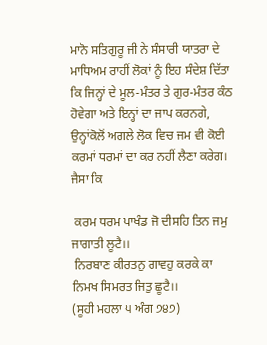ਮਾਨੋ ਸਤਿਗੁਰੂ ਜੀ ਨੇ ਸੰਸਾਰੀ ਯਾਤਰਾ ਦੇ ਮਾਧਿਅਮ ਰਾਹੀਂ ਲੋਕਾਂ ਨੂੰ ਇਹ ਸੰਦੇਸ਼ ਦਿੱਤਾ ਕਿ ਜਿਨ੍ਹਾਂ ਦੇ ਮੂਲ-ਮੰਤਰ ਤੇ ਗੁਰ-ਮੰਤਰ ਕੰਠ ਹੋਵੇਗਾ ਅਤੇ ਇਨ੍ਹਾਂ ਦਾ ਜਾਪ ਕਰਨਗੇ, ਉਨ੍ਹਾਂਕੋਲੋਂ ਅਗਲੇ ਲੋਕ ਵਿਚ ਜਮ ਵੀ ਕੋਈ ਕਰਮਾਂ ਧਰਮਾਂ ਦਾ ਕਰ ਨਹੀਂ ਲੈਣਾ ਕਰੇਗ। ਜੈਸਾ ਕਿ

 ਕਰਮ ਧਰਮ ਪਾਖੰਡ ਜੋ ਦੀਸਹਿ ਤਿਨ ਜਮੁ ਜਾਗਾਤੀ ਲੂਟੈ।।
 ਨਿਰਬਾਣ ਕੀਰਤਨੁ ਗਾਵਹੁ ਕਰਕੇ ਕਾ ਨਿਮਖ ਸਿਮਰਤ ਜਿਤੁ ਛੂਟੈ।।
(ਸੂਹੀ ਮਹਲਾ ੫ ਅੰਗ ੭੪੭)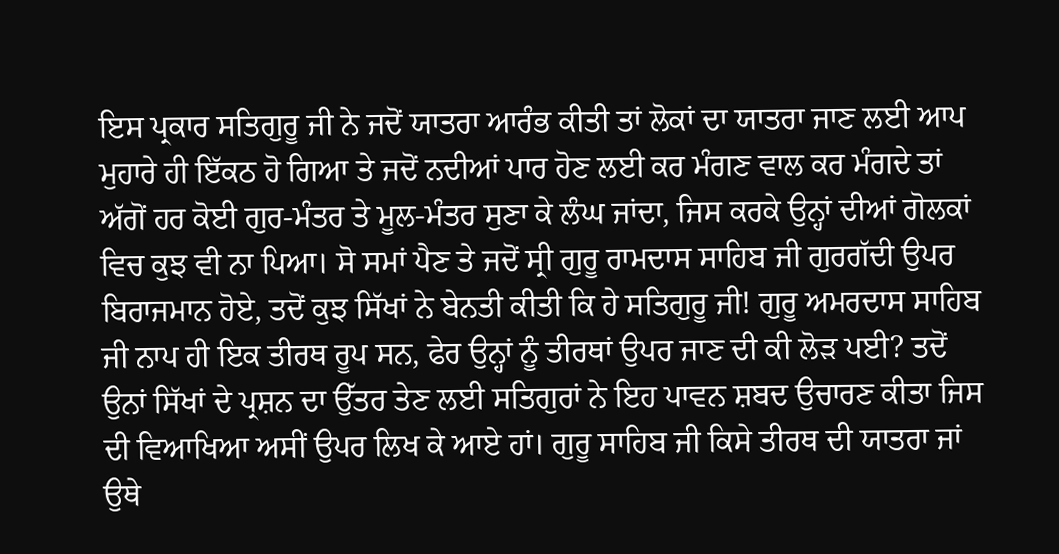ਇਸ ਪ੍ਰਕਾਰ ਸਤਿਗੁਰੂ ਜੀ ਨੇ ਜਦੋਂ ਯਾਤਰਾ ਆਰੰਭ ਕੀਤੀ ਤਾਂ ਲੋਕਾਂ ਦਾ ਯਾਤਰਾ ਜਾਣ ਲਈ ਆਪ ਮੁਹਾਰੇ ਹੀ ਇੱਕਠ ਹੋ ਗਿਆ ਤੇ ਜਦੋਂ ਨਦੀਆਂ ਪਾਰ ਹੋਣ ਲਈ ਕਰ ਮੰਗਣ ਵਾਲ ਕਰ ਮੰਗਦੇ ਤਾਂ ਅੱਗੋਂ ਹਰ ਕੋਈ ਗੁਰ-ਮੰਤਰ ਤੇ ਮੂਲ-ਮੰਤਰ ਸੁਣਾ ਕੇ ਲੰਘ ਜਾਂਦਾ, ਜਿਸ ਕਰਕੇ ਉਨ੍ਹਾਂ ਦੀਆਂ ਗੋਲਕਾਂ ਵਿਚ ਕੁਝ ਵੀ ਨਾ ਪਿਆ। ਸੋ ਸਮਾਂ ਪੈਣ ਤੇ ਜਦੋਂ ਸ੍ਰੀ ਗੁਰੂ ਰਾਮਦਾਸ ਸਾਹਿਬ ਜੀ ਗੁਰਗੱਦੀ ਉਪਰ ਬਿਰਾਜਮਾਨ ਹੋਏ, ਤਦੋਂ ਕੁਝ ਸਿੱਖਾਂ ਨੇ ਬੇਨਤੀ ਕੀਤੀ ਕਿ ਹੇ ਸਤਿਗੁਰੂ ਜੀ! ਗੁਰੂ ਅਮਰਦਾਸ ਸਾਹਿਬ ਜੀ ਨਾਪ ਹੀ ਇਕ ਤੀਰਥ ਰੂਪ ਸਨ, ਫੇਰ ਉਨ੍ਹਾਂ ਨੂੰ ਤੀਰਥਾਂ ਉਪਰ ਜਾਣ ਦੀ ਕੀ ਲੋੜ ਪਈ? ਤਦੋਂ ਉਨਾਂ ਸਿੱਖਾਂ ਦੇ ਪ੍ਰਸ਼ਨ ਦਾ ਉੱਤਰ ਤੇਣ ਲਈ ਸਤਿਗੁਰਾਂ ਨੇ ਇਹ ਪਾਵਨ ਸ਼ਬਦ ਉਚਾਰਣ ਕੀਤਾ ਜਿਸ ਦੀ ਵਿਆਖਿਆ ਅਸੀਂ ਉਪਰ ਲਿਖ ਕੇ ਆਏ ਹਾਂ। ਗੁਰੂ ਸਾਹਿਬ ਜੀ ਕਿਸੇ ਤੀਰਥ ਦੀ ਯਾਤਰਾ ਜਾਂ ਉਥੇ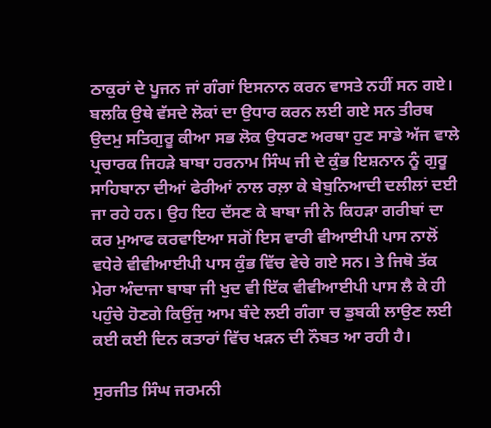ਠਾਕੁਰਾਂ ਦੇ ਪੂਜਨ ਜਾਂ ਗੰਗਾਂ ਇਸਨਾਨ ਕਰਨ ਵਾਸਤੇ ਨਹੀਂ ਸਨ ਗਏ। ਬਲਕਿ ਉਥੇ ਵੱਸਦੇ ਲੋਕਾਂ ਦਾ ਉਧਾਰ ਕਰਨ ਲਈ ਗਏ ਸਨ ਤੀਰਥ ਉਦਮੁ ਸਤਿਗੁਰੂ ਕੀਆ ਸਭ ਲੋਕ ਉਧਰਣ ਅਰਥਾ ਹੁਣ ਸਾਡੇ ਅੱਜ ਵਾਲੇ ਪ੍ਰਚਾਰਕ ਜਿਹੜੇ ਬਾਬਾ ਹਰਨਾਮ ਸਿੰਘ ਜੀ ਦੇ ਕੁੰਭ ਇਸ਼ਨਾਨ ਨੂੰ ਗੁਰੂ ਸਾਹਿਬਾਨਾ ਦੀਆਂ ਫੇਰੀਆਂ ਨਾਲ ਰਲ਼ਾ ਕੇ ਬੇਬੁਨਿਆਦੀ ਦਲੀਲਾਂ ਦਈ ਜਾ ਰਹੇ ਹਨ। ਉਹ ਇਹ ਦੱਸਣ ਕੇ ਬਾਬਾ ਜੀ ਨੇ ਕਿਹੜਾ ਗਰੀਬਾਂ ਦਾ ਕਰ ਮੁਆਫ ਕਰਵਾਇਆ ਸਗੋਂ ਇਸ ਵਾਰੀ ਵੀਆਈਪੀ ਪਾਸ ਨਾਲੋਂ ਵਧੇਰੇ ਵੀਵੀਆਈਪੀ ਪਾਸ ਕੁੰਭ ਵਿੱਚ ਵੇਚੇ ਗਏ ਸਨ। ਤੇ ਜਿਥੋ ਤੱਕ ਮੇਰਾ ਅੰਦਾਜਾ ਬਾਬਾ ਜੀ ਖੁਦ ਵੀ ਇੱਕ ਵੀਵੀਆਈਪੀ ਪਾਸ ਲੈ ਕੇ ਹੀ ਪਹੁੰਚੇ ਹੋਣਗੇ ਕਿਉਂਜੁ ਆਮ ਬੰਦੇ ਲਈ ਗੰਗਾ ਚ ਡੁਬਕੀ ਲਾਉਣ ਲਈ ਕਈ ਕਈ ਦਿਨ ਕਤਾਰਾਂ ਵਿੱਚ ਖੜਨ ਦੀ ਨੌਬਤ ਆ ਰਹੀ ਹੈ।

ਸੁਰਜੀਤ ਸਿੰਘ ਜਰਮਨੀ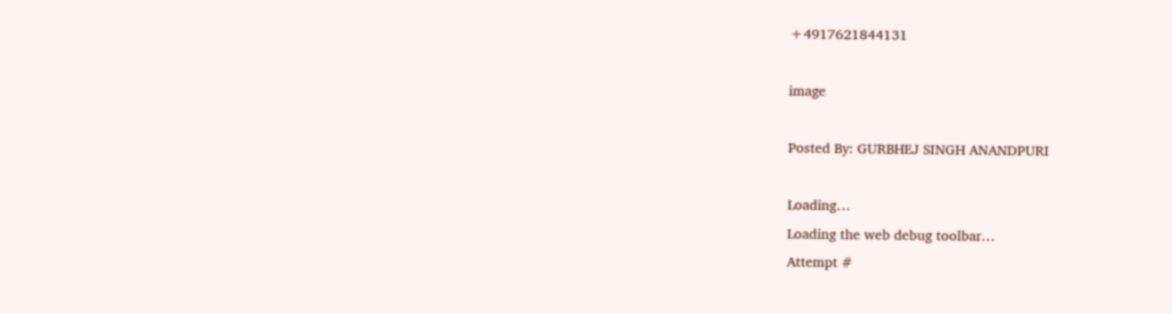+4917621844131

image

Posted By: GURBHEJ SINGH ANANDPURI

Loading…
Loading the web debug toolbar…
Attempt #